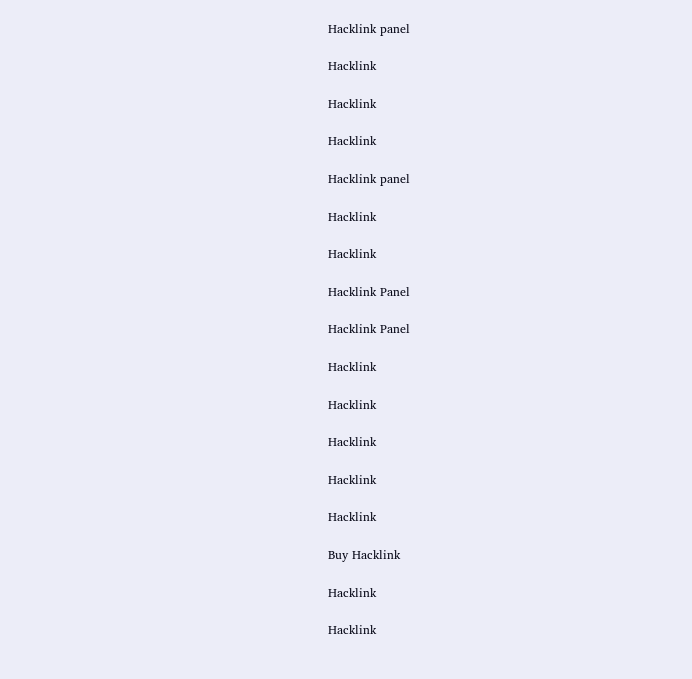Hacklink panel

Hacklink

Hacklink

Hacklink

Hacklink panel

Hacklink

Hacklink

Hacklink Panel

Hacklink Panel

Hacklink

Hacklink

Hacklink

Hacklink

Hacklink

Buy Hacklink

Hacklink

Hacklink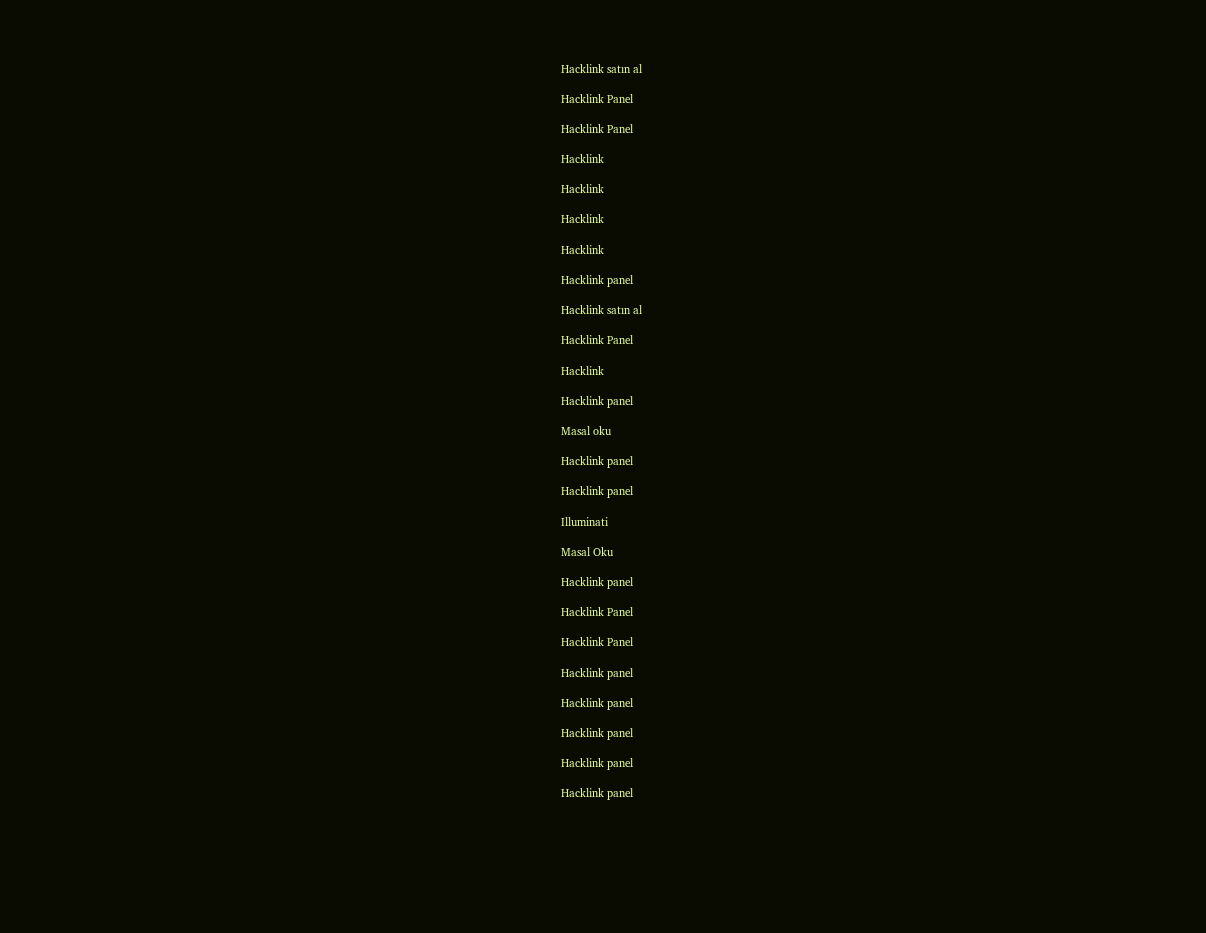Hacklink satın al

Hacklink Panel

Hacklink Panel

Hacklink

Hacklink

Hacklink

Hacklink

Hacklink panel

Hacklink satın al

Hacklink Panel

Hacklink

Hacklink panel

Masal oku

Hacklink panel

Hacklink panel

Illuminati

Masal Oku

Hacklink panel

Hacklink Panel

Hacklink Panel

Hacklink panel

Hacklink panel

Hacklink panel

Hacklink panel

Hacklink panel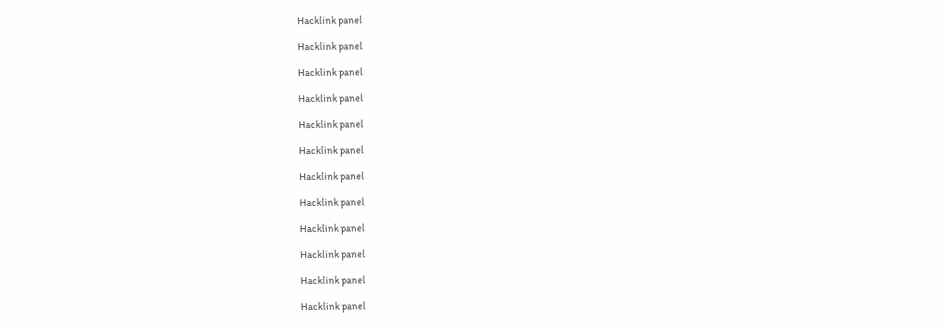Hacklink panel

Hacklink panel

Hacklink panel

Hacklink panel

Hacklink panel

Hacklink panel

Hacklink panel

Hacklink panel

Hacklink panel

Hacklink panel

Hacklink panel

Hacklink panel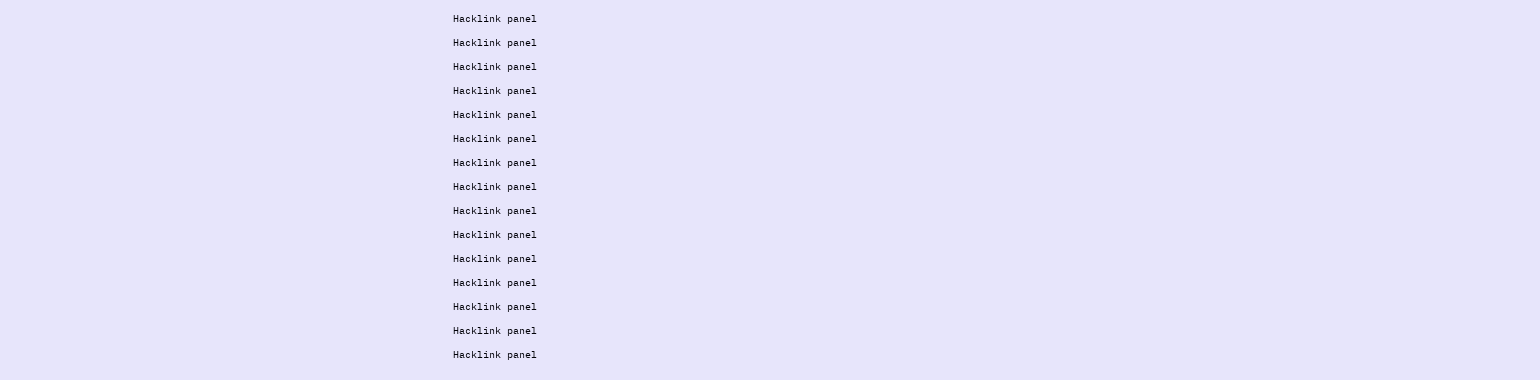Hacklink panel

Hacklink panel

Hacklink panel

Hacklink panel

Hacklink panel

Hacklink panel

Hacklink panel

Hacklink panel

Hacklink panel

Hacklink panel

Hacklink panel

Hacklink panel

Hacklink panel

Hacklink panel

Hacklink panel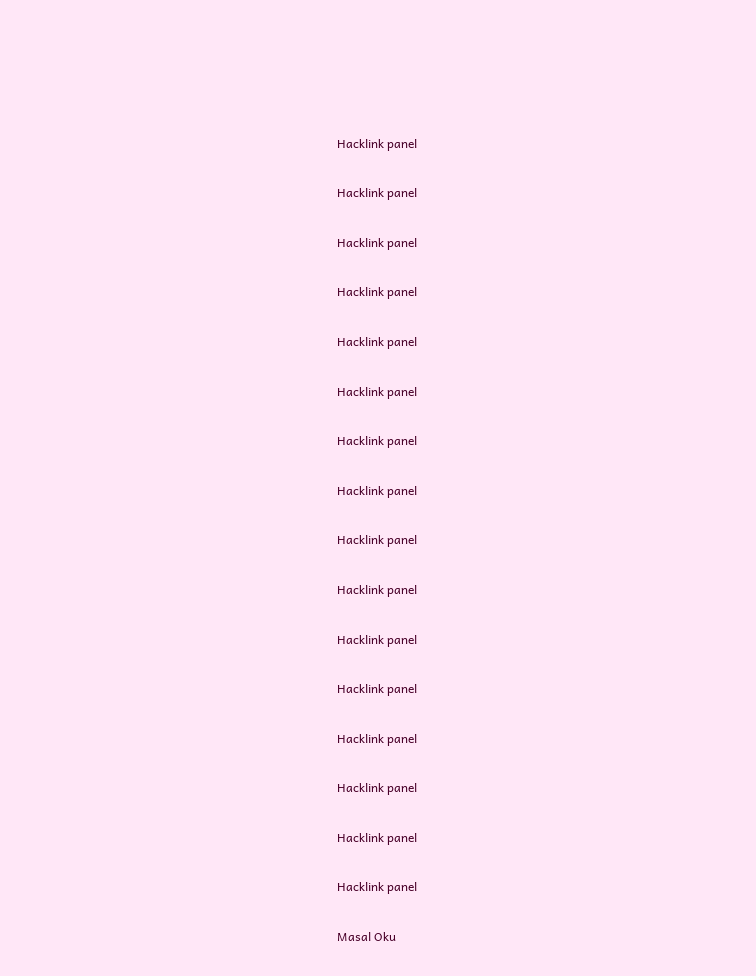Hacklink panel

Hacklink panel

Hacklink panel

Hacklink panel

Hacklink panel

Hacklink panel

Hacklink panel

Hacklink panel

Hacklink panel

Hacklink panel

Hacklink panel

Hacklink panel

Hacklink panel

Hacklink panel

Hacklink panel

Hacklink panel

Masal Oku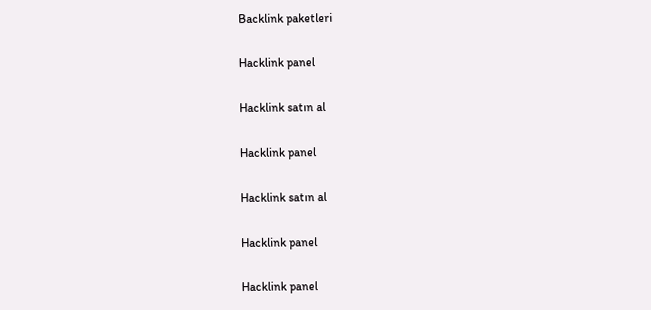Backlink paketleri

Hacklink panel

Hacklink satın al

Hacklink panel

Hacklink satın al

Hacklink panel

Hacklink panel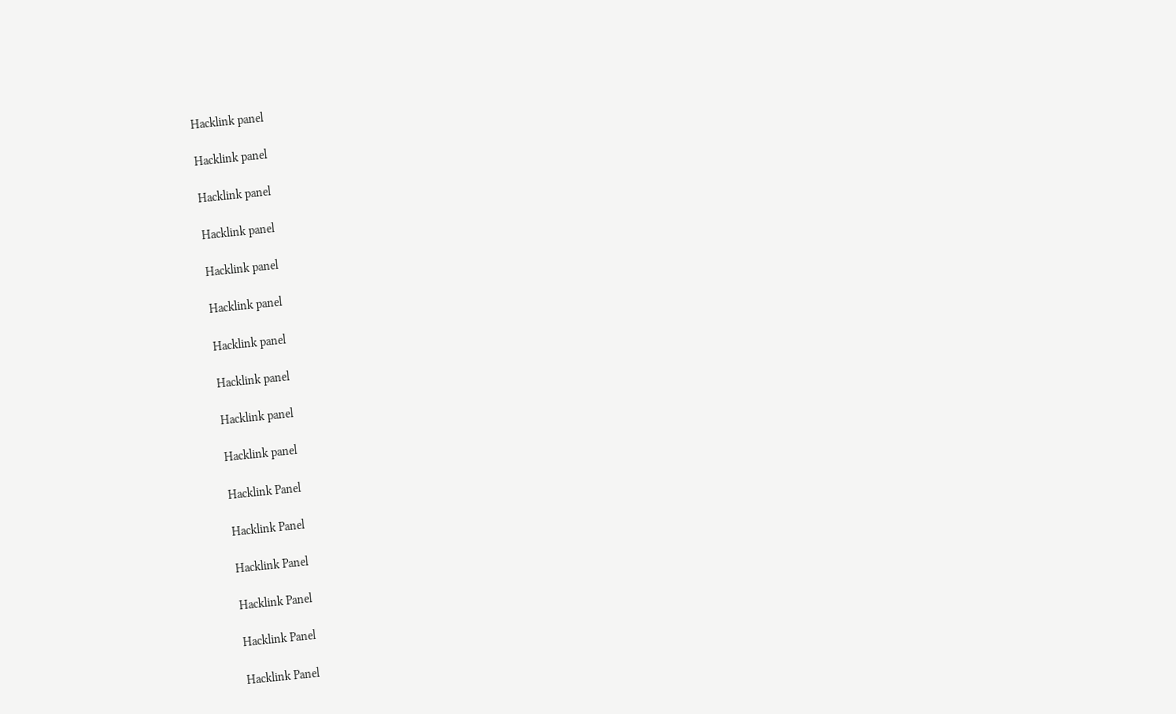Hacklink panel

Hacklink panel

Hacklink panel

Hacklink panel

Hacklink panel

Hacklink panel

Hacklink panel

Hacklink panel

Hacklink panel

Hacklink panel

Hacklink Panel

Hacklink Panel

Hacklink Panel

Hacklink Panel

Hacklink Panel

Hacklink Panel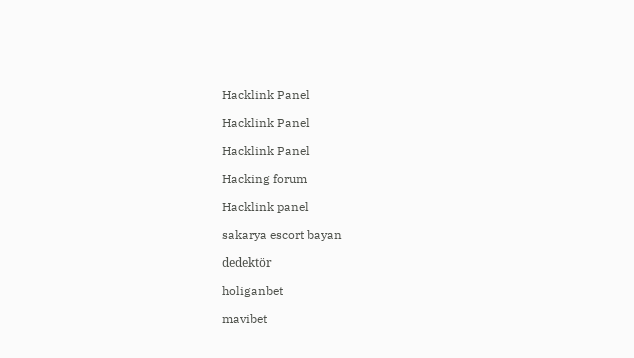Hacklink Panel

Hacklink Panel

Hacklink Panel

Hacking forum

Hacklink panel

sakarya escort bayan

dedektör

holiganbet

mavibet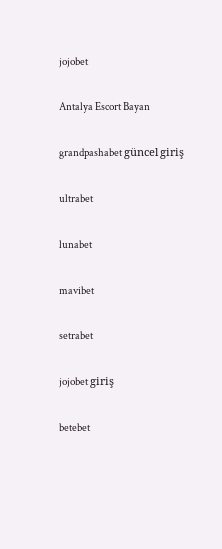jojobet

Antalya Escort Bayan

grandpashabet güncel giriş

ultrabet

lunabet

mavibet

setrabet

jojobet giriş

betebet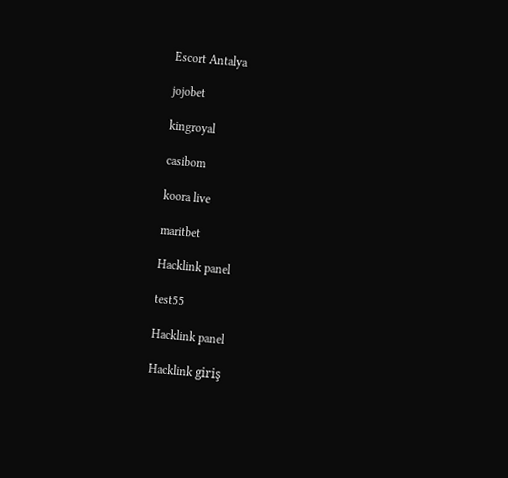Escort Antalya

jojobet

kingroyal

casibom

koora live

maritbet

Hacklink panel

test55

Hacklink panel

Hacklink giriş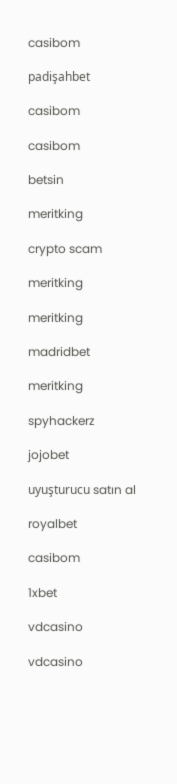casibom

padişahbet

casibom

casibom

betsin

meritking

crypto scam

meritking

meritking

madridbet

meritking

spyhackerz

jojobet

uyuşturucu satın al

royalbet

casibom

1xbet

vdcasino

vdcasino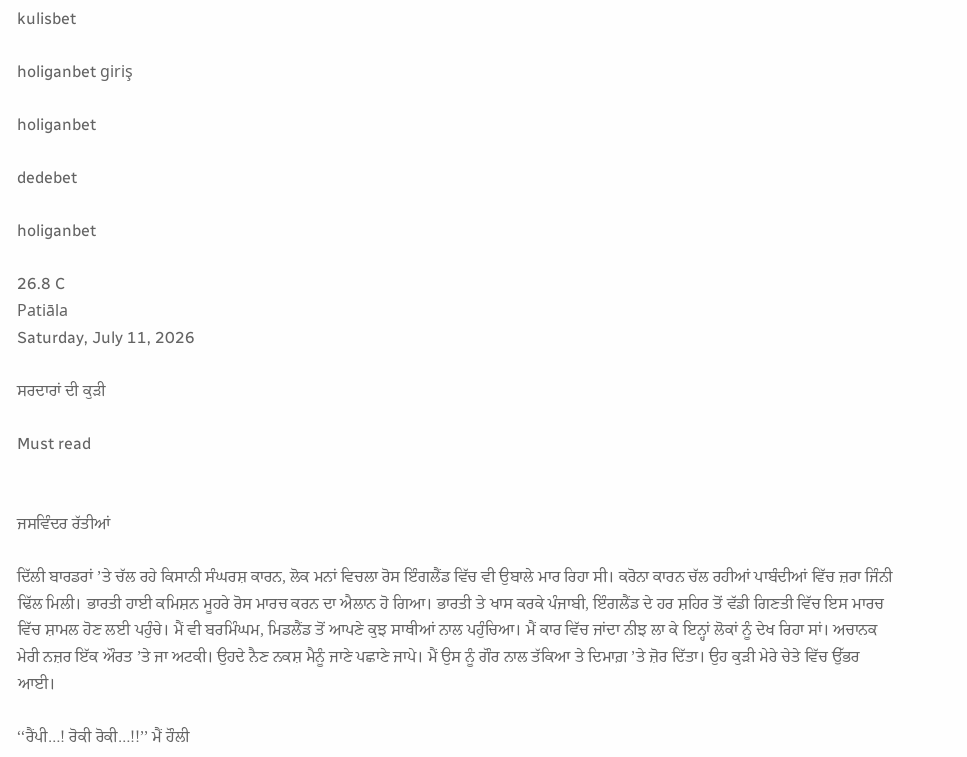kulisbet

holiganbet giriş

holiganbet

dedebet

holiganbet

26.8 C
Patiāla
Saturday, July 11, 2026

ਸਰਦਾਰਾਂ ਦੀ ਕੁੜੀ

Must read


ਜਸਵਿੰਦਰ ਰੱਤੀਆਂ

ਦਿੱਲੀ ਬਾਰਡਰਾਂ ’ਤੇ ਚੱਲ ਰਹੇ ਕਿਸਾਨੀ ਸੰਘਰਸ਼ ਕਾਰਨ, ਲੋਕ ਮਨਾਂ ਵਿਚਲਾ ਰੋਸ ਇੰਗਲੈਂਡ ਵਿੱਚ ਵੀ ਉਬਾਲੇ ਮਾਰ ਰਿਹਾ ਸੀ। ਕਰੋਨਾ ਕਾਰਨ ਚੱਲ ਰਹੀਆਂ ਪਾਬੰਦੀਆਂ ਵਿੱਚ ਜ਼ਰਾ ਜਿੰਨੀ ਢਿੱਲ ਮਿਲੀ। ਭਾਰਤੀ ਹਾਈ ਕਮਿਸ਼ਨ ਮੂਹਰੇ ਰੋਸ ਮਾਰਚ ਕਰਨ ਦਾ ਐਲਾਨ ਹੋ ਗਿਆ। ਭਾਰਤੀ ਤੇ ਖਾਸ ਕਰਕੇ ਪੰਜਾਬੀ, ਇੰਗਲੈਂਡ ਦੇ ਹਰ ਸ਼ਹਿਰ ਤੋਂ ਵੱਡੀ ਗਿਣਤੀ ਵਿੱਚ ਇਸ ਮਾਰਚ ਵਿੱਚ ਸ਼ਾਮਲ ਹੋਣ ਲਈ ਪਹੁੰਚੇ। ਮੈਂ ਵੀ ਬਰਮਿੰਘਮ, ਮਿਡਲੈਂਡ ਤੋਂ ਆਪਣੇ ਕੁਝ ਸਾਥੀਆਂ ਨਾਲ ਪਹੁੰਚਿਆ। ਮੈਂ ਕਾਰ ਵਿੱਚ ਜਾਂਦਾ ਨੀਝ ਲਾ ਕੇ ਇਨ੍ਹਾਂ ਲੋਕਾਂ ਨੂੰ ਦੇਖ ਰਿਹਾ ਸਾਂ। ਅਚਾਨਕ ਮੇਰੀ ਨਜ਼ਰ ਇੱਕ ਔਰਤ ’ਤੇ ਜਾ ਅਟਕੀ। ਉਹਦੇ ਨੈਣ ਨਕਸ਼ ਮੈਨੂੰ ਜਾਣੇ ਪਛਾਣੇ ਜਾਪੇ। ਮੈਂ ਉਸ ਨੂੰ ਗੌਰ ਨਾਲ ਤੱਕਿਆ ਤੇ ਦਿਮਾਗ਼ ’ਤੇ ਜ਼ੋਰ ਦਿੱਤਾ। ਉਹ ਕੁੜੀ ਮੇਰੇ ਚੇਤੇ ਵਿੱਚ ਉੱਭਰ ਆਈ।

‘‘ਰੈਂਪੀ…! ਰੋਕੀ ਰੋਕੀ…!!’’ ਮੈਂ ਹੌਲੀ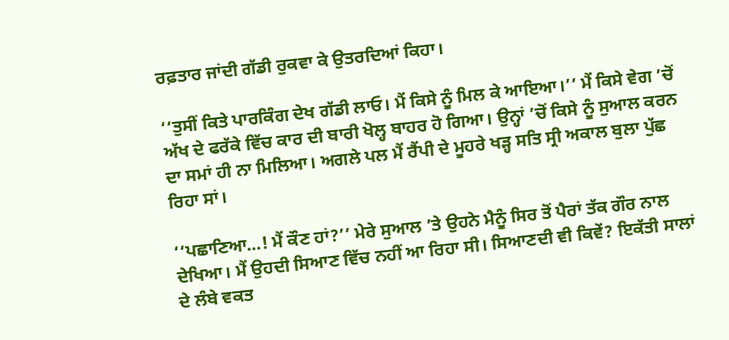ਰਫ਼ਤਾਰ ਜਾਂਦੀ ਗੱਡੀ ਰੁਕਵਾ ਕੇ ਉਤਰਦਿਆਂ ਕਿਹਾ।

‘‘ਤੁਸੀਂ ਕਿਤੇ ਪਾਰਕਿੰਗ ਦੇਖ ਗੱਡੀ ਲਾਓ। ਮੈਂ ਕਿਸੇ ਨੂੰ ਮਿਲ ਕੇ ਆਇਆ।’’ ਮੈਂ ਕਿਸੇ ਵੇਗ ’ਚੋਂ ਅੱਖ ਦੇ ਫਰੱਕੇ ਵਿੱਚ ਕਾਰ ਦੀ ਬਾਰੀ ਖੋਲ੍ਹ ਬਾਹਰ ਹੋ ਗਿਆ। ਉਨ੍ਹਾਂ ’ਚੋਂ ਕਿਸੇ ਨੂੰ ਸੁਆਲ ਕਰਨ ਦਾ ਸਮਾਂ ਹੀ ਨਾ ਮਿਲਿਆ। ਅਗਲੇ ਪਲ ਮੈਂ ਰੈਂਪੀ ਦੇ ਮੂਹਰੇ ਖੜ੍ਹ ਸਤਿ ਸ੍ਰੀ ਅਕਾਲ ਬੁਲਾ ਪੁੱਛ ਰਿਹਾ ਸਾਂ।

‘‘ਪਛਾਣਿਆ…! ਮੈਂ ਕੌਣ ਹਾਂ?’’ ਮੇਰੇ ਸੁਆਲ ’ਤੇ ਉਹਨੇ ਮੈਨੂੰ ਸਿਰ ਤੋਂ ਪੈਰਾਂ ਤੱਕ ਗੌਰ ਨਾਲ ਦੇਖਿਆ। ਮੈਂ ਉਹਦੀ ਸਿਆਣ ਵਿੱਚ ਨਹੀਂ ਆ ਰਿਹਾ ਸੀ। ਸਿਆਣਦੀ ਵੀ ਕਿਵੇਂ? ਇਕੱਤੀ ਸਾਲਾਂ ਦੇ ਲੰਬੇ ਵਕਤ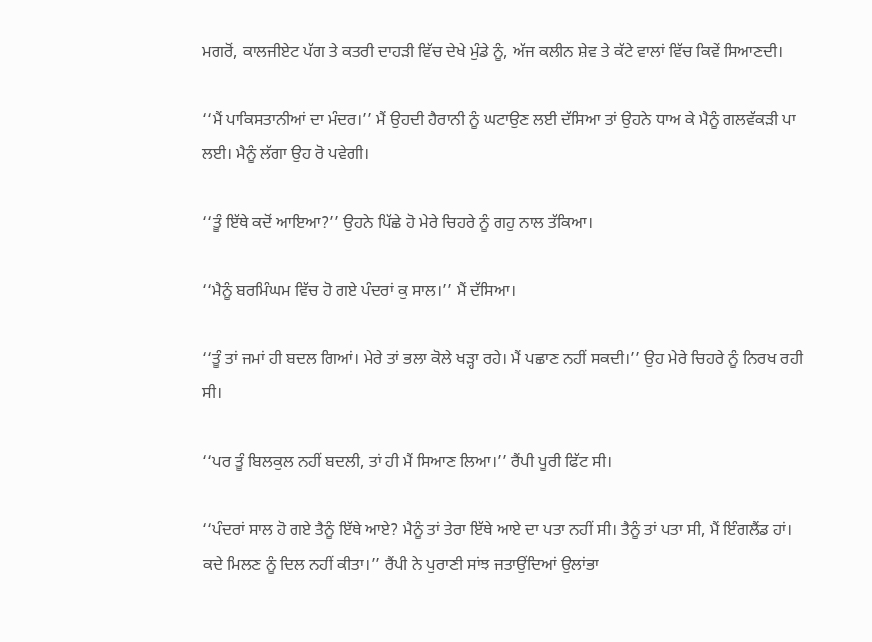ਮਗਰੋਂ, ਕਾਲਜੀਏਟ ਪੱਗ ਤੇ ਕਤਰੀ ਦਾਹੜੀ ਵਿੱਚ ਦੇਖੇ ਮੁੰਡੇ ਨੂੰ, ਅੱਜ ਕਲੀਨ ਸ਼ੇਵ ਤੇ ਕੱਟੇ ਵਾਲਾਂ ਵਿੱਚ ਕਿਵੇਂ ਸਿਆਣਦੀ।

‘‘ਮੈਂ ਪਾਕਿਸਤਾਨੀਆਂ ਦਾ ਮੰਦਰ।’’ ਮੈਂ ਉਹਦੀ ਹੈਰਾਨੀ ਨੂੰ ਘਟਾਉਣ ਲਈ ਦੱਸਿਆ ਤਾਂ ਉਹਨੇ ਧਾਅ ਕੇ ਮੈਨੂੰ ਗਲਵੱਕੜੀ ਪਾ ਲਈ। ਮੈਨੂੰ ਲੱਗਾ ਉਹ ਰੋ ਪਵੇਗੀ।

‘‘ਤੂੰ ਇੱਥੇ ਕਦੋਂ ਆਇਆ?’’ ਉਹਨੇ ਪਿੱਛੇ ਹੋ ਮੇਰੇ ਚਿਹਰੇ ਨੂੰ ਗਹੁ ਨਾਲ ਤੱਕਿਆ।

‘‘ਮੈਨੂੰ ਬਰਮਿੰਘਮ ਵਿੱਚ ਹੋ ਗਏ ਪੰਦਰਾਂ ਕੁ ਸਾਲ।’’ ਮੈਂ ਦੱਸਿਆ।

‘‘ਤੂੰ ਤਾਂ ਜਮਾਂ ਹੀ ਬਦਲ ਗਿਆਂ। ਮੇਰੇ ਤਾਂ ਭਲਾ ਕੋਲੇ ਖੜ੍ਹਾ ਰਹੇ। ਮੈਂ ਪਛਾਣ ਨਹੀਂ ਸਕਦੀ।’’ ਉਹ ਮੇਰੇ ਚਿਹਰੇ ਨੂੰ ਨਿਰਖ ਰਹੀ ਸੀ।

‘‘ਪਰ ਤੂੰ ਬਿਲਕੁਲ ਨਹੀਂ ਬਦਲੀ, ਤਾਂ ਹੀ ਮੈਂ ਸਿਆਣ ਲਿਆ।’’ ਰੈਂਪੀ ਪੂਰੀ ਫਿੱਟ ਸੀ।

‘‘ਪੰਦਰਾਂ ਸਾਲ ਹੋ ਗਏ ਤੈਨੂੰ ਇੱਥੇ ਆਏ? ਮੈਨੂੰ ਤਾਂ ਤੇਰਾ ਇੱਥੇ ਆਏ ਦਾ ਪਤਾ ਨਹੀਂ ਸੀ। ਤੈਨੂੰ ਤਾਂ ਪਤਾ ਸੀ, ਮੈਂ ਇੰਗਲੈਂਡ ਹਾਂ। ਕਦੇ ਮਿਲਣ ਨੂੰ ਦਿਲ ਨਹੀਂ ਕੀਤਾ।’’ ਰੈਂਪੀ ਨੇ ਪੁਰਾਣੀ ਸਾਂਝ ਜਤਾਉਂਦਿਆਂ ਉਲਾਂਭਾ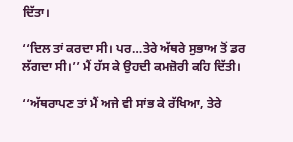ਦਿੱਤਾ।

‘‘ਦਿਲ ਤਾਂ ਕਰਦਾ ਸੀ। ਪਰ…ਤੇਰੇ ਅੱਥਰੇ ਸੁਭਾਅ ਤੋਂ ਡਰ ਲੱਗਦਾ ਸੀ।’’ ਮੈਂ ਹੱਸ ਕੇ ਉਹਦੀ ਕਮਜ਼ੋਰੀ ਕਹਿ ਦਿੱਤੀ।

‘‘ਅੱਥਰਾਪਣ ਤਾਂ ਮੈਂ ਅਜੇ ਵੀ ਸਾਂਭ ਕੇ ਰੱਖਿਆ, ਤੇਰੇ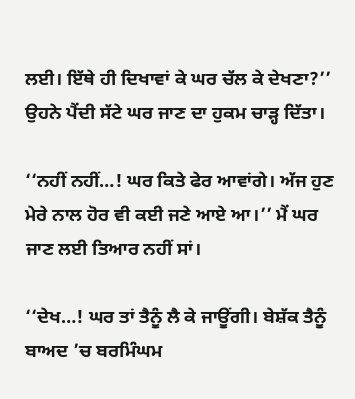ਲਈ। ਇੱਥੇ ਹੀ ਦਿਖਾਵਾਂ ਕੇ ਘਰ ਚੱਲ ਕੇ ਦੇਖਣਾ?’’ ਉਹਨੇ ਪੈਂਦੀ ਸੱਟੇ ਘਰ ਜਾਣ ਦਾ ਹੁਕਮ ਚਾੜ੍ਹ ਦਿੱਤਾ।

‘‘ਨਹੀਂ ਨਹੀਂ…! ਘਰ ਕਿਤੇ ਫੇਰ ਆਵਾਂਗੇ। ਅੱਜ ਹੁਣ ਮੇਰੇ ਨਾਲ ਹੋਰ ਵੀ ਕਈ ਜਣੇ ਆਏ ਆ।’’ ਮੈਂ ਘਰ ਜਾਣ ਲਈ ਤਿਆਰ ਨਹੀਂ ਸਾਂ।

‘‘ਦੇਖ…! ਘਰ ਤਾਂ ਤੈਨੂੰ ਲੈ ਕੇ ਜਾਊਂਗੀ। ਬੇਸ਼ੱਕ ਤੈਨੂੰ ਬਾਅਦ ’ਚ ਬਰਮਿੰਘਮ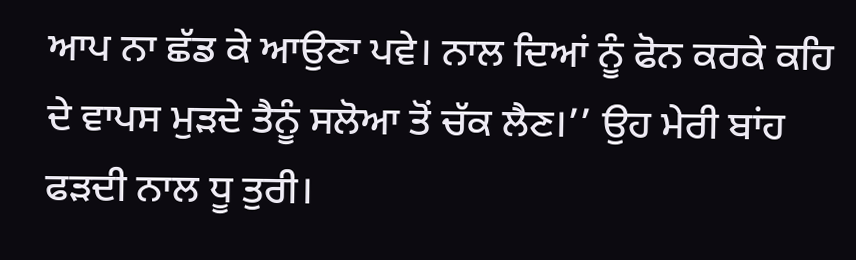ਆਪ ਨਾ ਛੱਡ ਕੇ ਆਉਣਾ ਪਵੇ। ਨਾਲ ਦਿਆਂ ਨੂੰ ਫੋਨ ਕਰਕੇ ਕਹਿ ਦੇ ਵਾਪਸ ਮੁੜਦੇ ਤੈਨੂੰ ਸਲੋਆ ਤੋਂ ਚੱਕ ਲੈਣ।’’ ਉਹ ਮੇਰੀ ਬਾਂਹ ਫੜਦੀ ਨਾਲ ਧੂ ਤੁਰੀ।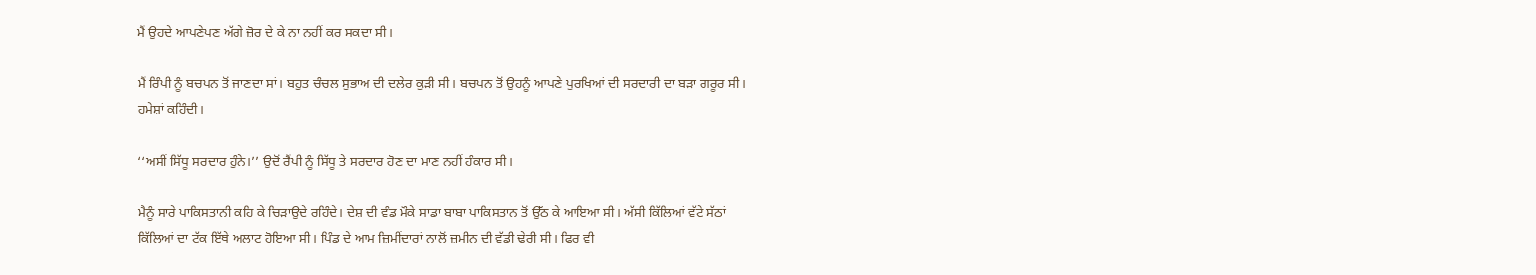ਮੈਂ ਉਹਦੇ ਆਪਣੇਪਣ ਅੱਗੇ ਜ਼ੋਰ ਦੇ ਕੇ ਨਾ ਨਹੀਂ ਕਰ ਸਕਦਾ ਸੀ।

ਮੈਂ ਰਿੰਪੀ ਨੂੰ ਬਚਪਨ ਤੋਂ ਜਾਣਦਾ ਸਾਂ। ਬਹੁਤ ਚੰਚਲ ਸੁਭਾਅ ਦੀ ਦਲੇਰ ਕੁੜੀ ਸੀ। ਬਚਪਨ ਤੋਂ ਉਹਨੂੰ ਆਪਣੇ ਪੁਰਖਿਆਂ ਦੀ ਸਰਦਾਰੀ ਦਾ ਬੜਾ ਗਰੂਰ ਸੀ। ਹਮੇਸ਼ਾਂ ਕਹਿੰਦੀ।

‘‘ਅਸੀਂ ਸਿੱਧੂ ਸਰਦਾਰ ਹੁੰਨੇ।’’ ਉਦੋਂ ਰੈਂਪੀ ਨੂੰ ਸਿੱਧੂ ਤੇ ਸਰਦਾਰ ਹੋਣ ਦਾ ਮਾਣ ਨਹੀਂ ਹੰਕਾਰ ਸੀ।

ਮੈਨੂੰ ਸਾਰੇ ਪਾਕਿਸਤਾਨੀ ਕਹਿ ਕੇ ਚਿੜਾਉਦੇ ਰਹਿੰਦੇ। ਦੇਸ਼ ਦੀ ਵੰਡ ਮੌਕੇ ਸਾਡਾ ਬਾਬਾ ਪਾਕਿਸਤਾਨ ਤੋਂ ਉੱਠ ਕੇ ਆਇਆ ਸੀ। ਅੱਸੀ ਕਿੱਲਿਆਂ ਵੱਟੇ ਸੱਠਾਂ ਕਿੱਲਿਆਂ ਦਾ ਟੱਕ ਇੱਥੇ ਅਲਾਟ ਹੋਇਆ ਸੀ। ਪਿੰਡ ਦੇ ਆਮ ਜ਼ਿਮੀਂਦਾਰਾਂ ਨਾਲੋਂ ਜ਼ਮੀਨ ਦੀ ਵੱਡੀ ਢੇਰੀ ਸੀ। ਫਿਰ ਵੀ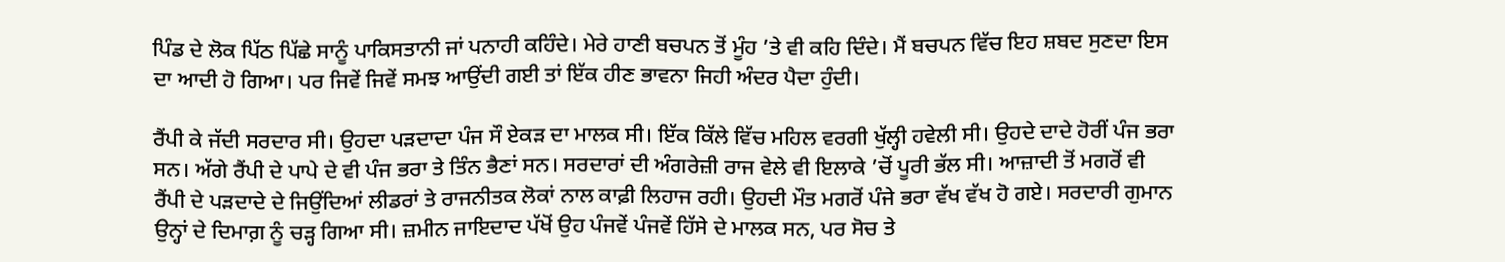ਪਿੰਡ ਦੇ ਲੋਕ ਪਿੱਠ ਪਿੱਛੇ ਸਾਨੂੰ ਪਾਕਿਸਤਾਨੀ ਜਾਂ ਪਨਾਹੀ ਕਹਿੰਦੇ। ਮੇਰੇ ਹਾਣੀ ਬਚਪਨ ਤੋਂ ਮੂੰਹ ’ਤੇ ਵੀ ਕਹਿ ਦਿੰਦੇ। ਮੈਂ ਬਚਪਨ ਵਿੱਚ ਇਹ ਸ਼ਬਦ ਸੁਣਦਾ ਇਸ ਦਾ ਆਦੀ ਹੋ ਗਿਆ। ਪਰ ਜਿਵੇਂ ਜਿਵੇਂ ਸਮਝ ਆਉਂਦੀ ਗਈ ਤਾਂ ਇੱਕ ਹੀਣ ਭਾਵਨਾ ਜਿਹੀ ਅੰਦਰ ਪੈਦਾ ਹੁੰਦੀ।

ਰੈਂਪੀ ਕੇ ਜੱਦੀ ਸਰਦਾਰ ਸੀ। ਉਹਦਾ ਪੜਦਾਦਾ ਪੰਜ ਸੌ ਏਕੜ ਦਾ ਮਾਲਕ ਸੀ। ਇੱਕ ਕਿੱਲੇ ਵਿੱਚ ਮਹਿਲ ਵਰਗੀ ਖੁੱਲ੍ਹੀ ਹਵੇਲੀ ਸੀ। ਉਹਦੇ ਦਾਦੇ ਹੋਰੀਂ ਪੰਜ ਭਰਾ ਸਨ। ਅੱਗੇ ਰੈਂਪੀ ਦੇ ਪਾਪੇ ਦੇ ਵੀ ਪੰਜ ਭਰਾ ਤੇ ਤਿੰਨ ਭੈਣਾਂ ਸਨ। ਸਰਦਾਰਾਂ ਦੀ ਅੰਗਰੇਜ਼ੀ ਰਾਜ ਵੇਲੇ ਵੀ ਇਲਾਕੇ ’ਚੋਂ ਪੂਰੀ ਭੱਲ ਸੀ। ਆਜ਼ਾਦੀ ਤੋਂ ਮਗਰੋਂ ਵੀ ਰੈਂਪੀ ਦੇ ਪੜਦਾਦੇ ਦੇ ਜਿਉਂਦਿਆਂ ਲੀਡਰਾਂ ਤੇ ਰਾਜਨੀਤਕ ਲੋਕਾਂ ਨਾਲ ਕਾਫ਼ੀ ਲਿਹਾਜ ਰਹੀ। ਉਹਦੀ ਮੌਤ ਮਗਰੋਂ ਪੰਜੇ ਭਰਾ ਵੱਖ ਵੱਖ ਹੋ ਗਏ। ਸਰਦਾਰੀ ਗੁਮਾਨ ਉਨ੍ਹਾਂ ਦੇ ਦਿਮਾਗ਼ ਨੂੰ ਚੜ੍ਹ ਗਿਆ ਸੀ। ਜ਼ਮੀਨ ਜਾਇਦਾਦ ਪੱਖੋਂ ਉਹ ਪੰਜਵੇਂ ਪੰਜਵੇਂ ਹਿੱਸੇ ਦੇ ਮਾਲਕ ਸਨ, ਪਰ ਸੋਚ ਤੇ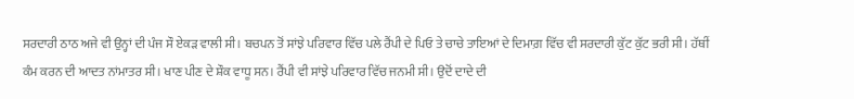ਸਰਦਾਰੀ ਠਾਠ ਅਜੇ ਵੀ ਉਨ੍ਹਾਂ ਦੀ ਪੰਜ ਸੌ ਏਕੜ ਵਾਲੀ ਸੀ। ਬਚਪਨ ਤੋਂ ਸਾਂਝੇ ਪਰਿਵਾਰ ਵਿੱਚ ਪਲੇ ਰੈਂਪੀ ਦੇ ਪਿਓ ਤੇ ਚਾਚੇ ਤਾਇਆਂ ਦੇ ਦਿਮਾਗ਼ ਵਿੱਚ ਵੀ ਸਰਦਾਰੀ ਕੁੱਟ ਕੁੱਟ ਭਰੀ ਸੀ। ਹੱਥੀਂ ਕੰਮ ਕਰਨ ਦੀ ਆਦਤ ਨਾਂਮਾਤਰ ਸੀ। ਖਾਣ ਪੀਣ ਦੇ ਸ਼ੌਕ ਵਾਧੂ ਸਨ। ਰੈਂਪੀ ਵੀ ਸਾਂਝੇ ਪਰਿਵਾਰ ਵਿੱਚ ਜਨਮੀ ਸੀ। ਉਦੋਂ ਦਾਦੇ ਦੀ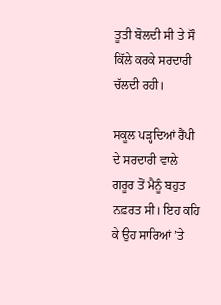ਤੂਤੀ ਬੋਲਦੀ ਸੀ ਤੇ ਸੌ ਕਿੱਲੇ ਕਰਕੇ ਸਰਦਾਰੀ ਚੱਲਦੀ ਰਹੀ।

ਸਕੂਲ ਪੜ੍ਹਦਿਆਂ ਰੈਂਪੀ ਦੇ ਸਰਦਾਰੀ ਵਾਲੇ ਗਰੂਰ ਤੋਂ ਮੈਨੂੰ ਬਹੁਤ ਨਫ਼ਰਤ ਸੀ। ਇਹ ਕਹਿ ਕੇ ਉਹ ਸਾਰਿਆਂ ’ਤੇ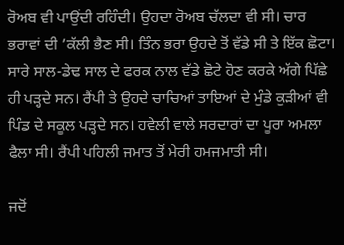ਰੋਅਬ ਵੀ ਪਾਉਂਦੀ ਰਹਿੰਦੀ। ਉਹਦਾ ਰੋਅਬ ਚੱਲਦਾ ਵੀ ਸੀ। ਚਾਰ ਭਰਾਵਾਂ ਦੀ ’ਕੱਲੀ ਭੈਣ ਸੀ। ਤਿੰਨ ਭਰਾ ਉਹਦੇ ਤੋਂ ਵੱਡੇ ਸੀ ਤੇ ਇੱਕ ਛੋਟਾ। ਸਾਰੇ ਸਾਲ-ਡੇਢ ਸਾਲ ਦੇ ਫਰਕ ਨਾਲ ਵੱਡੇ ਛੋਟੇ ਹੋਣ ਕਰਕੇ ਅੱਗੇ ਪਿੱਛੇ ਹੀ ਪੜ੍ਹਦੇ ਸਨ। ਰੈਂਪੀ ਤੇ ਉਹਦੇ ਚਾਚਿਆਂ ਤਾਇਆਂ ਦੇ ਮੁੰਡੇ ਕੁੜੀਆਂ ਵੀ ਪਿੰਡ ਦੇ ਸਕੂਲ ਪੜ੍ਹਦੇ ਸਨ। ਹਵੇਲੀ ਵਾਲੇ ਸਰਦਾਰਾਂ ਦਾ ਪੂਰਾ ਅਮਲਾ ਫੈਲਾ ਸੀ। ਰੈਂਪੀ ਪਹਿਲੀ ਜਮਾਤ ਤੋਂ ਮੇਰੀ ਹਮਜਮਾਤੀ ਸੀ।

ਜਦੋਂ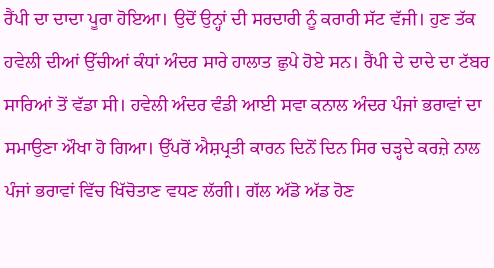ਰੈਂਪੀ ਦਾ ਦਾਦਾ ਪੂਰਾ ਹੋਇਆ। ਉਦੋਂ ਉਨ੍ਹਾਂ ਦੀ ਸਰਦਾਰੀ ਨੂੰ ਕਰਾਰੀ ਸੱਟ ਵੱਜੀ। ਹੁਣ ਤੱਕ ਹਵੇਲੀ ਦੀਆਂ ਉੱਚੀਆਂ ਕੰਧਾਂ ਅੰਦਰ ਸਾਰੇ ਹਾਲਾਤ ਛੁਪੇ ਹੋਏ ਸਨ। ਰੈਂਪੀ ਦੇ ਦਾਦੇ ਦਾ ਟੱਬਰ ਸਾਰਿਆਂ ਤੋਂ ਵੱਡਾ ਸੀ। ਹਵੇਲੀ ਅੰਦਰ ਵੰਡੀ ਆਈ ਸਵਾ ਕਨਾਲ ਅੰਦਰ ਪੰਜਾਂ ਭਰਾਵਾਂ ਦਾ ਸਮਾਉਣਾ ਔਖਾ ਹੋ ਗਿਆ। ਉੱਪਰੋਂ ਐਸ਼ਪ੍ਰਤੀ ਕਾਰਨ ਦਿਨੋਂ ਦਿਨ ਸਿਰ ਚੜ੍ਹਦੇ ਕਰਜ਼ੇ ਨਾਲ ਪੰਜਾਂ ਭਰਾਵਾਂ ਵਿੱਚ ਖਿੱਚੋਤਾਣ ਵਧਣ ਲੱਗੀ। ਗੱਲ ਅੱਡੋ ਅੱਡ ਹੋਣ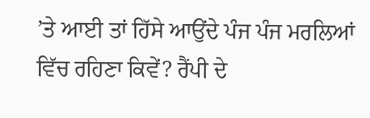’ਤੇ ਆਈ ਤਾਂ ਹਿੱਸੇ ਆਉਂਦੇ ਪੰਜ ਪੰਜ ਮਰਲਿਆਂ ਵਿੱਚ ਰਹਿਣਾ ਕਿਵੇਂ? ਰੈਂਪੀ ਦੇ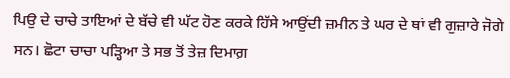ਪਿਉ ਦੇ ਚਾਚੇ ਤਾਇਆਂ ਦੇ ਬੱਚੇ ਵੀ ਘੱਟ ਹੋਣ ਕਰਕੇ ਹਿੱਸੇ ਆਉਂਦੀ ਜ਼ਮੀਨ ਤੇ ਘਰ ਦੇ ਥਾਂ ਵੀ ਗੁਜ਼ਾਰੇ ਜੋਗੇ ਸਨ। ਛੋਟਾ ਚਾਚਾ ਪੜ੍ਹਿਆ ਤੇ ਸਭ ਤੋਂ ਤੇਜ਼ ਦਿਮਾਗ਼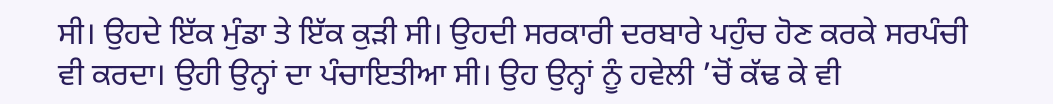ਸੀ। ਉਹਦੇ ਇੱਕ ਮੁੰਡਾ ਤੇ ਇੱਕ ਕੁੜੀ ਸੀ। ਉਹਦੀ ਸਰਕਾਰੀ ਦਰਬਾਰੇ ਪਹੁੰਚ ਹੋਣ ਕਰਕੇ ਸਰਪੰਚੀ ਵੀ ਕਰਦਾ। ਉਹੀ ਉਨ੍ਹਾਂ ਦਾ ਪੰਚਾਇਤੀਆ ਸੀ। ਉਹ ਉਨ੍ਹਾਂ ਨੂੰ ਹਵੇਲੀ ’ਚੋਂ ਕੱਢ ਕੇ ਵੀ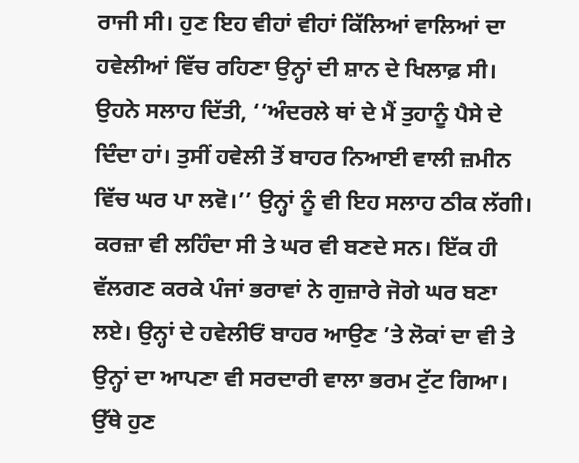ਰਾਜੀ ਸੀ। ਹੁਣ ਇਹ ਵੀਹਾਂ ਵੀਹਾਂ ਕਿੱਲਿਆਂ ਵਾਲਿਆਂ ਦਾ ਹਵੇਲੀਆਂ ਵਿੱਚ ਰਹਿਣਾ ਉਨ੍ਹਾਂ ਦੀ ਸ਼ਾਨ ਦੇ ਖਿਲਾਫ਼ ਸੀ। ਉਹਨੇ ਸਲਾਹ ਦਿੱਤੀ, ‘‘ਅੰਦਰਲੇ ਥਾਂ ਦੇ ਮੈਂ ਤੁਹਾਨੂੰ ਪੈਸੇ ਦੇ ਦਿੰਦਾ ਹਾਂ। ਤੁਸੀਂ ਹਵੇਲੀ ਤੋਂ ਬਾਹਰ ਨਿਆਈ ਵਾਲੀ ਜ਼ਮੀਨ ਵਿੱਚ ਘਰ ਪਾ ਲਵੋ।’’ ਉਨ੍ਹਾਂ ਨੂੰ ਵੀ ਇਹ ਸਲਾਹ ਠੀਕ ਲੱਗੀ। ਕਰਜ਼ਾ ਵੀ ਲਹਿੰਦਾ ਸੀ ਤੇ ਘਰ ਵੀ ਬਣਦੇ ਸਨ। ਇੱਕ ਹੀ ਵੱਲਗਣ ਕਰਕੇ ਪੰਜਾਂ ਭਰਾਵਾਂ ਨੇ ਗੁਜ਼ਾਰੇ ਜੋਗੇ ਘਰ ਬਣਾ ਲਏ। ਉਨ੍ਹਾਂ ਦੇ ਹਵੇਲੀਓਂ ਬਾਹਰ ਆਉਣ ’ਤੇ ਲੋਕਾਂ ਦਾ ਵੀ ਤੇ ਉਨ੍ਹਾਂ ਦਾ ਆਪਣਾ ਵੀ ਸਰਦਾਰੀ ਵਾਲਾ ਭਰਮ ਟੁੱਟ ਗਿਆ। ਉੱਥੇ ਹੁਣ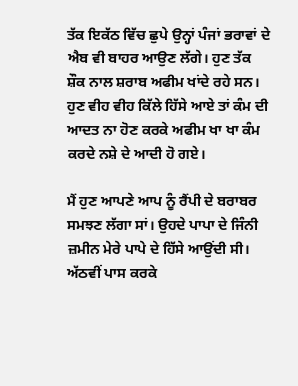ਤੱਕ ਇਕੱਠ ਵਿੱਚ ਛੁਪੇ ਉਨ੍ਹਾਂ ਪੰਜਾਂ ਭਰਾਵਾਂ ਦੇ ਐਬ ਵੀ ਬਾਹਰ ਆਉਣ ਲੱਗੇ। ਹੁਣ ਤੱਕ ਸ਼ੌਕ ਨਾਲ ਸ਼ਰਾਬ ਅਫੀਮ ਖਾਂਦੇ ਰਹੇ ਸਨ। ਹੁਣ ਵੀਹ ਵੀਹ ਕਿੱਲੇ ਹਿੱਸੇ ਆਏ ਤਾਂ ਕੰਮ ਦੀ ਆਦਤ ਨਾ ਹੋਣ ਕਰਕੇ ਅਫੀਮ ਖਾ ਖਾ ਕੰਮ ਕਰਦੇ ਨਸ਼ੇ ਦੇ ਆਦੀ ਹੋ ਗਏ।

ਮੈਂ ਹੁਣ ਆਪਣੇ ਆਪ ਨੂੰ ਰੈਂਪੀ ਦੇ ਬਰਾਬਰ ਸਮਝਣ ਲੱਗਾ ਸਾਂ। ਉਹਦੇ ਪਾਪਾ ਦੇ ਜਿੰਨੀ ਜ਼ਮੀਨ ਮੇਰੇ ਪਾਪੇ ਦੇ ਹਿੱਸੇ ਆਉਂਦੀ ਸੀ। ਅੱਠਵੀਂ ਪਾਸ ਕਰਕੇ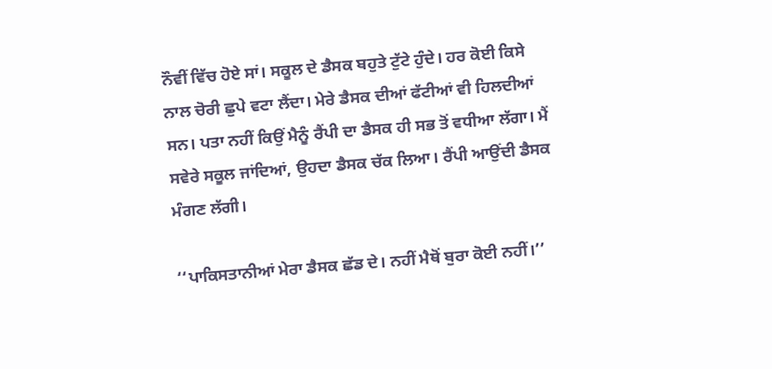ਨੌਵੀਂ ਵਿੱਚ ਹੋਏ ਸਾਂ। ਸਕੂਲ ਦੇ ਡੈਸਕ ਬਹੁਤੇ ਟੁੱਟੇ ਹੁੰਦੇ। ਹਰ ਕੋਈ ਕਿਸੇ ਨਾਲ ਚੋਰੀ ਛੁਪੇ ਵਟਾ ਲੈਂਦਾ। ਮੇਰੇ ਡੈਸਕ ਦੀਆਂ ਫੱਟੀਆਂ ਵੀ ਹਿਲਦੀਆਂ ਸਨ। ਪਤਾ ਨਹੀਂ ਕਿਉਂ ਮੈਨੂੰ ਰੈਂਪੀ ਦਾ ਡੈਸਕ ਹੀ ਸਭ ਤੋਂ ਵਧੀਆ ਲੱਗਾ। ਮੈਂ ਸਵੇਰੇ ਸਕੂਲ ਜਾਂਦਿਆਂ, ਉਹਦਾ ਡੈਸਕ ਚੱਕ ਲਿਆ। ਰੈਂਪੀ ਆਉਂਦੀ ਡੈਸਕ ਮੰਗਣ ਲੱਗੀ।

‘‘ਪਾਕਿਸਤਾਨੀਆਂ ਮੇਰਾ ਡੈਸਕ ਛੱਡ ਦੇ। ਨਹੀਂ ਮੈਥੋਂ ਬੁਰਾ ਕੋਈ ਨਹੀਂ।’’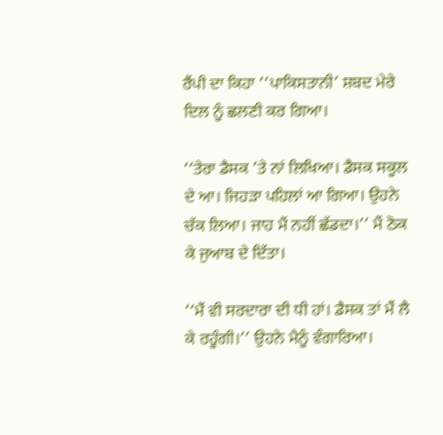ਰੈਂਪੀ ਦਾ ਕਿਹਾ ‘‘ਪਾਕਿਸਤਾਨੀ’ ਸ਼ਬਦ ਮੇਰੇ ਦਿਲ ਨੂੰ ਛਲਣੀ ਕਰ ਗਿਆ।

‘‘ਤੇਰਾ ਡੈਸਕ ’ਤੇ ਨਾਂ ਲਿਖਿਆ। ਡੈਸਕ ਸਕੂਲ ਦੇ ਆ। ਜਿਹੜਾ ਪਹਿਲਾਂ ਆ ਗਿਆ। ਉਹਨੇ ਚੱਕ ਲਿਆ। ਜਾਹ ਮੈਂ ਨਹੀਂ ਛੱਡਦਾ।’’ ਮੈਂ ਠੋਕ ਕੇ ਜੁਆਬ ਦੇ ਦਿੱਤਾ।

‘‘ਮੈਂ ਵੀ ਸਰਦਾਰਾ ਦੀ ਧੀ ਹਾਂ। ਡੈਸਕ ਤਾਂ ਮੈਂ ਲੈ ਕੇ ਰਹੂੰਗੀ।’’ ਉਹਨੇ ਮੈਨੂੰ ਵੰਗਾਰਿਆ।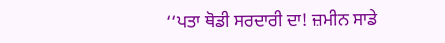‘‘ਪਤਾ ਥੋਡੀ ਸਰਦਾਰੀ ਦਾ! ਜ਼ਮੀਨ ਸਾਡੇ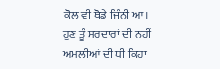ਕੋਲ ਵੀ ਥੋਡੇ ਜਿੰਨੀ ਆ। ਹੁਣ ਤੂੰ ਸਰਦਾਰਾਂ ਦੀ ਨਹੀਂ ਅਮਲੀਆਂ ਦੀ ਧੀ ਕਿਹਾ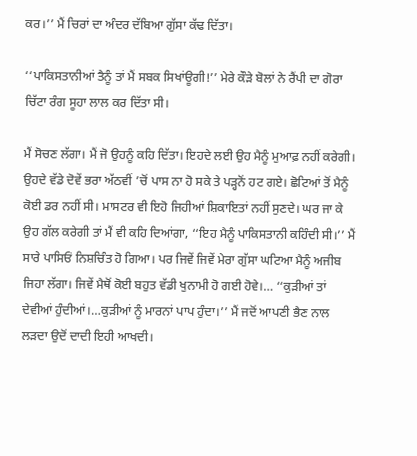ਕਰ।’’ ਮੈਂ ਚਿਰਾਂ ਦਾ ਅੰਦਰ ਦੱਬਿਆ ਗੁੱਸਾ ਕੱਢ ਦਿੱਤਾ।

‘‘ਪਾਕਿਸਤਾਨੀਆਂ ਤੈਨੂੰ ਤਾਂ ਮੈਂ ਸਬਕ ਸਿਖਾਂਊਗੀ!’’ ਮੇਰੇ ਕੌੜੇ ਬੋਲਾਂ ਨੇ ਰੈਂਪੀ ਦਾ ਗੋਰਾ ਚਿੱਟਾ ਰੰਗ ਸੂਹਾ ਲਾਲ ਕਰ ਦਿੱਤਾ ਸੀ।

ਮੈਂ ਸੋਚਣ ਲੱਗਾ। ਮੈਂ ਜੋ ਉਹਨੂੰ ਕਹਿ ਦਿੱਤਾ। ਇਹਦੇ ਲਈ ਉਹ ਮੈਨੂੰ ਮੁਆਫ਼ ਨਹੀਂ ਕਰੇਗੀ। ਉਹਦੇ ਵੱਡੇ ਦੋਵੇਂ ਭਰਾ ਅੱਠਵੀਂ ’ਚੋਂ ਪਾਸ ਨਾ ਹੋ ਸਕੇ ਤੇ ਪੜ੍ਹਨੋਂ ਹਟ ਗਏ। ਛੋਟਿਆਂ ਤੋਂ ਮੈਨੂੰ ਕੋਈ ਡਰ ਨਹੀਂ ਸੀ। ਮਾਸਟਰ ਵੀ ਇਹੋ ਜਿਹੀਆਂ ਸ਼ਿਕਾਇਤਾਂ ਨਹੀਂ ਸੁਣਦੇ। ਘਰ ਜਾ ਕੇ ਉਹ ਗੱਲ ਕਰੇਗੀ ਤਾਂ ਮੈਂ ਵੀ ਕਹਿ ਦਿਆਂਗਾ, ‘‘ਇਹ ਮੈਨੂੰ ਪਾਕਿਸਤਾਨੀ ਕਹਿੰਦੀ ਸੀ।’’ ਮੈਂ ਸਾਰੇ ਪਾਸਿਓਂ ਨਿਸ਼ਚਿੰਤ ਹੋ ਗਿਆ। ਪਰ ਜਿਵੇਂ ਜਿਵੇਂ ਮੇਰਾ ਗੁੱਸਾ ਘਟਿਆ ਮੈਨੂੰ ਅਜੀਬ ਜਿਹਾ ਲੱਗਾ। ਜਿਵੇਂ ਮੈਥੋਂ ਕੋਈ ਬਹੁਤ ਵੱਡੀ ਖੁਨਾਮੀ ਹੋ ਗਈ ਹੋਵੇ।… ‘‘ਕੁੜੀਆਂ ਤਾਂ ਦੇਵੀਆਂ ਹੁੰਦੀਆਂ।…ਕੁੜੀਆਂ ਨੂੰ ਮਾਰਨਾਂ ਪਾਪ ਹੁੰਦਾ।’’ ਮੈਂ ਜਦੋਂ ਆਪਣੀ ਭੈਣ ਨਾਲ ਲੜਦਾ ਉਦੋਂ ਦਾਦੀ ਇਹੀ ਆਖਦੀ।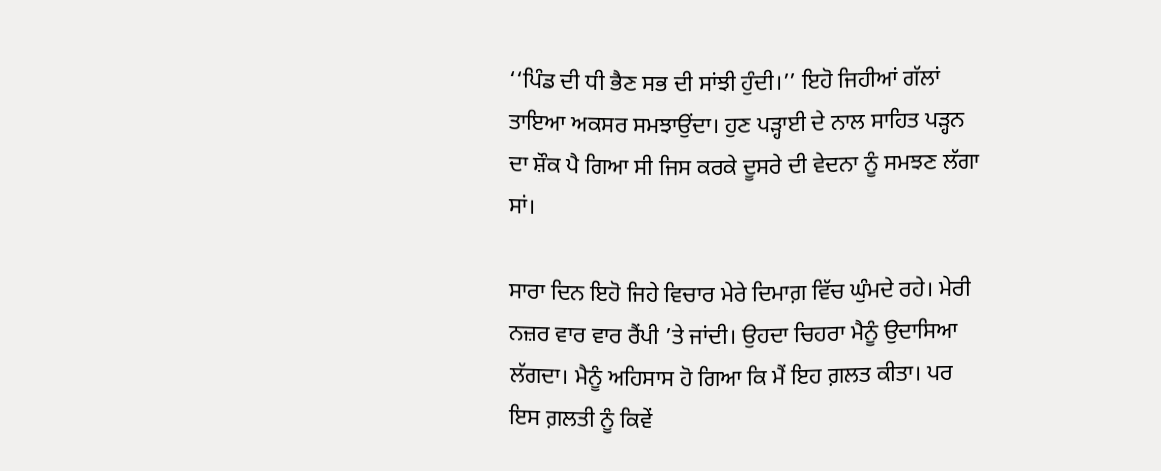‘‘ਪਿੰਡ ਦੀ ਧੀ ਭੈਣ ਸਭ ਦੀ ਸਾਂਝੀ ਹੁੰਦੀ।’’ ਇਹੋ ਜਿਹੀਆਂ ਗੱਲਾਂ ਤਾਇਆ ਅਕਸਰ ਸਮਝਾਉਂਦਾ। ਹੁਣ ਪੜ੍ਹਾਈ ਦੇ ਨਾਲ ਸਾਹਿਤ ਪੜ੍ਹਨ ਦਾ ਸ਼ੌਕ ਪੈ ਗਿਆ ਸੀ ਜਿਸ ਕਰਕੇ ਦੂਸਰੇ ਦੀ ਵੇਦਨਾ ਨੂੰ ਸਮਝਣ ਲੱਗਾ ਸਾਂ।

ਸਾਰਾ ਦਿਨ ਇਹੋ ਜਿਹੇ ਵਿਚਾਰ ਮੇਰੇ ਦਿਮਾਗ਼ ਵਿੱਚ ਘੁੰਮਦੇ ਰਹੇ। ਮੇਰੀ ਨਜ਼ਰ ਵਾਰ ਵਾਰ ਰੈਂਪੀ ’ਤੇ ਜਾਂਦੀ। ਉਹਦਾ ਚਿਹਰਾ ਮੈਨੂੰ ਉਦਾਸਿਆ ਲੱਗਦਾ। ਮੈਨੂੰ ਅਹਿਸਾਸ ਹੋ ਗਿਆ ਕਿ ਮੈਂ ਇਹ ਗ਼ਲਤ ਕੀਤਾ। ਪਰ ਇਸ ਗ਼ਲਤੀ ਨੂੰ ਕਿਵੇਂ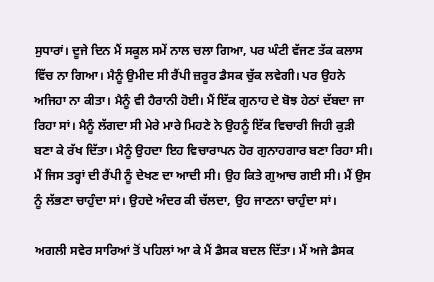ਸੁਧਾਰਾਂ। ਦੂਜੇ ਦਿਨ ਮੈਂ ਸਕੂਲ ਸਮੇਂ ਨਾਲ ਚਲਾ ਗਿਆ, ਪਰ ਘੰਟੀ ਵੱਜਣ ਤੱਕ ਕਲਾਸ ਵਿੱਚ ਨਾ ਗਿਆ। ਮੈਨੂੰ ਉਮੀਦ ਸੀ ਰੈਂਪੀ ਜ਼ਰੂਰ ਡੈਸਕ ਚੁੱਕ ਲਵੇਗੀ। ਪਰ ਉਹਨੇ ਅਜਿਹਾ ਨਾ ਕੀਤਾ। ਮੈਨੂੰ ਵੀ ਹੈਰਾਨੀ ਹੋਈ। ਮੈਂ ਇੱਕ ਗੁਨਾਹ ਦੇ ਬੋਝ ਹੇਠਾਂ ਦੱਬਦਾ ਜਾ ਰਿਹਾ ਸਾਂ। ਮੈਨੂੰ ਲੱਗਦਾ ਸੀ ਮੇਰੇ ਮਾਰੇ ਮਿਹਣੇ ਨੇ ਉਹਨੂੰ ਇੱਕ ਵਿਚਾਰੀ ਜਿਹੀ ਕੁੜੀ ਬਣਾ ਕੇ ਰੱਖ ਦਿੱਤਾ। ਮੈਨੂੰ ਉਹਦਾ ਇਹ ਵਿਚਾਰਾਪਨ ਹੋਰ ਗੁਨਾਹਗਾਰ ਬਣਾ ਰਿਹਾ ਸੀ। ਮੈਂ ਜਿਸ ਤਰ੍ਹਾਂ ਦੀ ਰੈਂਪੀ ਨੂੰ ਦੇਖਣ ਦਾ ਆਦੀ ਸੀ। ਉਹ ਕਿਤੇ ਗੁਆਚ ਗਈ ਸੀ। ਮੈਂ ਉਸ ਨੂੰ ਲੱਭਣਾ ਚਾਹੁੰਦਾ ਸਾਂ। ਉਹਦੇ ਅੰਦਰ ਕੀ ਚੱਲਦਾ, ਉਹ ਜਾਣਨਾ ਚਾਹੁੰਦਾ ਸਾਂ।

ਅਗਲੀ ਸਵੇਰ ਸਾਰਿਆਂ ਤੋਂ ਪਹਿਲਾਂ ਆ ਕੇ ਮੈਂ ਡੈਸਕ ਬਦਲ ਦਿੱਤਾ। ਮੈਂ ਅਜੇ ਡੈਸਕ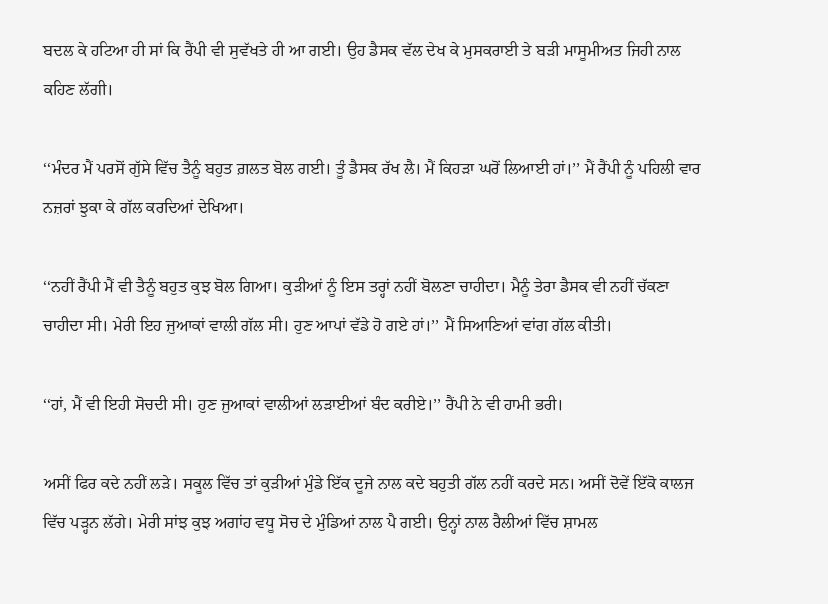ਬਦਲ ਕੇ ਹਟਿਆ ਹੀ ਸਾਂ ਕਿ ਰੈਂਪੀ ਵੀ ਸੁਵੱਖਤੇ ਹੀ ਆ ਗਈ। ਉਹ ਡੈਸਕ ਵੱਲ ਦੇਖ ਕੇ ਮੁਸਕਰਾਈ ਤੇ ਬੜੀ ਮਾਸੂਮੀਅਤ ਜਿਹੀ ਨਾਲ ਕਹਿਣ ਲੱਗੀ।

‘‘ਮੰਦਰ ਮੈਂ ਪਰਸੋਂ ਗੁੱਸੇ ਵਿੱਚ ਤੈਨੂੰ ਬਹੁਤ ਗ਼ਲਤ ਬੋਲ ਗਈ। ਤੂੰ ਡੈਸਕ ਰੱਖ ਲੈ। ਮੈਂ ਕਿਹੜਾ ਘਰੋਂ ਲਿਆਈ ਹਾਂ।’’ ਮੈਂ ਰੈਂਪੀ ਨੂੰ ਪਹਿਲੀ ਵਾਰ ਨਜ਼ਰਾਂ ਝੁਕਾ ਕੇ ਗੱਲ ਕਰਦਿਆਂ ਦੇਖਿਆ।

‘‘ਨਹੀਂ ਰੈਂਪੀ ਮੈਂ ਵੀ ਤੈਨੂੰ ਬਹੁਤ ਕੁਝ ਬੋਲ ਗਿਆ। ਕੁੜੀਆਂ ਨੂੰ ਇਸ ਤਰ੍ਹਾਂ ਨਹੀਂ ਬੋਲਣਾ ਚਾਹੀਦਾ। ਮੈਨੂੰ ਤੇਰਾ ਡੈਸਕ ਵੀ ਨਹੀਂ ਚੱਕਣਾ ਚਾਹੀਦਾ ਸੀ। ਮੇਰੀ ਇਹ ਜੁਆਕਾਂ ਵਾਲੀ ਗੱਲ ਸੀ। ਹੁਣ ਆਪਾਂ ਵੱਡੇ ਹੋ ਗਏ ਹਾਂ।’’ ਮੈਂ ਸਿਆਣਿਆਂ ਵਾਂਗ ਗੱਲ ਕੀਤੀ।

‘‘ਹਾਂ, ਮੈਂ ਵੀ ਇਹੀ ਸੋਚਦੀ ਸੀ। ਹੁਣ ਜੁਆਕਾਂ ਵਾਲੀਆਂ ਲੜਾਈਆਂ ਬੰਦ ਕਰੀਏ।’’ ਰੈਂਪੀ ਨੇ ਵੀ ਹਾਮੀ ਭਰੀ।

ਅਸੀਂ ਫਿਰ ਕਦੇ ਨਹੀਂ ਲੜੇ। ਸਕੂਲ ਵਿੱਚ ਤਾਂ ਕੁੜੀਆਂ ਮੁੰਡੇ ਇੱਕ ਦੂਜੇ ਨਾਲ ਕਦੇ ਬਹੁਤੀ ਗੱਲ ਨਹੀਂ ਕਰਦੇ ਸਨ। ਅਸੀਂ ਦੋਵੇਂ ਇੱਕੋ ਕਾਲਜ ਵਿੱਚ ਪੜ੍ਹਨ ਲੱਗੇ। ਮੇਰੀ ਸਾਂਝ ਕੁਝ ਅਗਾਂਹ ਵਧੂ ਸੋਚ ਦੇ ਮੁੰਡਿਆਂ ਨਾਲ ਪੈ ਗਈ। ਉਨ੍ਹਾਂ ਨਾਲ ਰੈਲੀਆਂ ਵਿੱਚ ਸ਼ਾਮਲ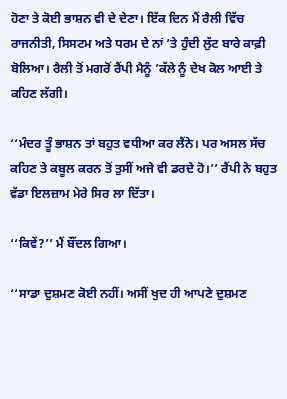ਹੋਣਾ ਤੇ ਕੋਈ ਭਾਸ਼ਨ ਵੀ ਦੇ ਦੇਣਾ। ਇੱਕ ਦਿਨ ਮੈਂ ਰੈਲੀ ਵਿੱਚ ਰਾਜਨੀਤੀ, ਸਿਸਟਮ ਅਤੇ ਧਰਮ ਦੇ ਨਾਂ ’ਤੇ ਹੁੰਦੀ ਲੁੱਟ ਬਾਰੇ ਕਾਫ਼ੀ ਬੋਲਿਆ। ਰੈਲੀ ਤੋਂ ਮਗਰੋਂ ਰੈਂਪੀ ਮੈਨੂੰ ’ਕੱਲੇ ਨੂੰ ਦੇਖ ਕੋਲ ਆਈ ਤੇ ਕਹਿਣ ਲੱਗੀ।

‘‘ਮੰਦਰ ਤੂੰ ਭਾਸ਼ਨ ਤਾਂ ਬਹੁਤ ਵਧੀਆ ਕਰ ਲੈਂਨੇ। ਪਰ ਅਸਲ ਸੱਚ ਕਹਿਣ ਤੇ ਕਬੂਲ ਕਰਨ ਤੋਂ ਤੁਸੀਂ ਅਜੇ ਵੀ ਡਰਦੇ ਹੋ।’’ ਰੈਂਪੀ ਨੇ ਬਹੁਤ ਵੱਡਾ ਇਲਜ਼ਾਮ ਮੇਰੇ ਸਿਰ ਲਾ ਦਿੱਤਾ।

‘‘ਕਿਵੇਂ?’’ ਮੈਂ ਬੌਂਦਲ ਗਿਆ।

‘‘ਸਾਡਾ ਦੁਸ਼ਮਣ ਕੋਈ ਨਹੀਂ। ਅਸੀਂ ਖੁਦ ਹੀ ਆਪਣੇ ਦੁਸ਼ਮਣ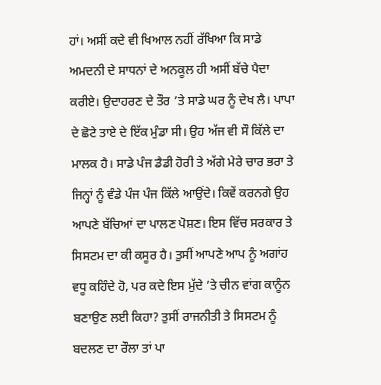ਹਾਂ। ਅਸੀਂ ਕਦੇ ਵੀ ਖਿਆਲ ਨਹੀਂ ਰੱਖਿਆ ਕਿ ਸਾਡੇ ਅਮਦਨੀ ਦੇ ਸਾਧਨਾਂ ਦੇ ਅਨਕੂਲ ਹੀ ਅਸੀਂ ਬੱਚੇ ਪੈਦਾ ਕਰੀਏ। ਉਦਾਹਰਣ ਦੇ ਤੌਰ ’ਤੇ ਸਾਡੇ ਘਰ ਨੂੰ ਦੇਖ ਲੈ। ਪਾਪਾ ਦੇ ਛੋਟੇ ਤਾਏ ਦੇ ਇੱਕ ਮੁੰਡਾ ਸੀ। ਉਹ ਅੱਜ ਵੀ ਸੌ ਕਿੱਲੇ ਦਾ ਮਾਲਕ ਹੈ। ਸਾਡੇ ਪੰਜ ਡੈਡੀ ਹੋਰੀ ਤੇ ਅੱਗੇ ਮੇਰੇ ਚਾਰ ਭਰਾ ਤੇ ਜਿਨ੍ਹਾਂ ਨੂੰ ਵੰਡੇ ਪੰਜ ਪੰਜ ਕਿੱਲੇ ਆਉਂਦੇ। ਕਿਵੇਂ ਕਰਨਗੇ ਉਹ ਆਪਣੇ ਬੱਚਿਆਂ ਦਾ ਪਾਲਣ ਪੋਸ਼ਣ। ਇਸ ਵਿੱਚ ਸਰਕਾਰ ਤੇ ਸਿਸਟਮ ਦਾ ਕੀ ਕਸੂਰ ਹੈ। ਤੁਸੀਂ ਆਪਣੇ ਆਪ ਨੂੰ ਅਗਾਂਹ ਵਧੂ ਕਹਿੰਦੇ ਹੋ, ਪਰ ਕਦੇ ਇਸ ਮੁੱਦੇ ’ਤੇ ਚੀਨ ਵਾਂਗ ਕਾਨੂੰਨ ਬਣਾਉਣ ਲਈ ਕਿਹਾ? ਤੁਸੀਂ ਰਾਜਨੀਤੀ ਤੇ ਸਿਸਟਮ ਨੂੰ ਬਦਲਣ ਦਾ ਰੌਲਾ ਤਾਂ ਪਾ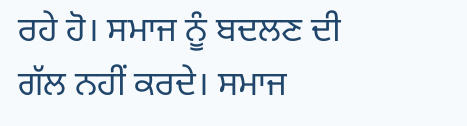ਰਹੇ ਹੋ। ਸਮਾਜ ਨੂੰ ਬਦਲਣ ਦੀ ਗੱਲ ਨਹੀਂ ਕਰਦੇ। ਸਮਾਜ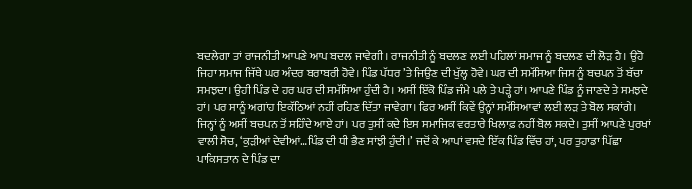ਬਦਲੇਗਾ ਤਾਂ ਰਾਜਨੀਤੀ ਆਪਣੇ ਆਪ ਬਦਲ ਜਾਵੇਗੀ। ਰਾਜਨੀਤੀ ਨੂੰ ਬਦਲਣ ਲਈ ਪਹਿਲਾਂ ਸਮਾਜ ਨੂੰ ਬਦਲਣ ਦੀ ਲੋੜ ਹੈ। ਉਹੋ ਜਿਹਾ ਸਮਾਜ ਜਿੱਥੇ ਘਰ ਅੰਦਰ ਬਰਾਬਰੀ ਹੋਵੇ। ਪਿੰਡ ਪੱਧਰ ’ਤੇ ਜਿਉਣ ਦੀ ਖੁੱਲ੍ਹ ਹੋਵੇ। ਘਰ ਦੀ ਸਮੱਸਿਆ ਜਿਸ ਨੂੰ ਬਚਪਨ ਤੋਂ ਬੱਚਾ ਸਮਝਦਾ। ਉਹੀ ਪਿੰਡ ਦੇ ਹਰ ਘਰ ਦੀ ਸਮੱਸਿਆ ਹੁੰਦੀ ਹੈ। ਅਸੀਂ ਇੱਕੋ ਪਿੰਡ ਜੰਮੇ ਪਲੇ ਤੇ ਪੜ੍ਹੇ ਹਾਂ। ਆਪਣੇ ਪਿੰਡ ਨੂੰ ਜਾਣਦੇ ਤੇ ਸਮਝਦੇ ਹਾਂ। ਪਰ ਸਾਨੂੰ ਅਗਾਂਹ ਇਕੱਠਿਆਂ ਨਹੀਂ ਰਹਿਣ ਦਿੱਤਾ ਜਾਵੇਗਾ। ਫਿਰ ਅਸੀਂ ਕਿਵੇਂ ਉਨ੍ਹਾਂ ਸਮੱਸਿਆਵਾਂ ਲਈ ਲੜ ਤੇ ਬੋਲ ਸਕਾਂਗੇ। ਜਿਨ੍ਹਾਂ ਨੂੰ ਅਸੀਂ ਬਚਪਨ ਤੋਂ ਸਹਿੰਦੇ ਆਏ ਹਾਂ। ਪਰ ਤੁਸੀਂ ਕਦੇ ਇਸ ਸਮਾਜਿਕ ਵਰਤਾਰੇ ਖਿਲਾਫ਼ ਨਹੀਂ ਬੋਲ ਸਕਦੇ। ਤੁਸੀਂ ਆਪਣੇ ਪੁਰਖਾਂ ਵਾਲੀ ਸੋਚ, ‘ਕੁੜੀਆਂ ਦੇਵੀਆਂ…ਪਿੰਡ ਦੀ ਧੀ ਭੈਣ ਸਾਂਝੀ ਹੁੰਦੀ।’ ਜਦੋਂ ਕੇ ਆਪਾਂ ਵਸਦੇ ਇੱਕ ਪਿੰਡ ਵਿੱਚ ਹਾਂ, ਪਰ ਤੁਹਾਡਾ ਪਿੱਛਾ ਪਾਕਿਸਤਾਨ ਦੇ ਪਿੰਡ ਦਾ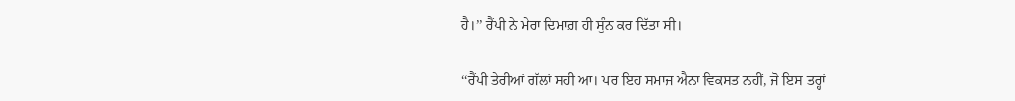ਹੈ।’’ ਰੈਂਪੀ ਨੇ ਮੇਰਾ ਦਿਮਾਗ਼ ਹੀ ਸੁੰਨ ਕਰ ਦਿੱਤਾ ਸੀ।

‘‘ਰੈਂਪੀ ਤੇਰੀਆਂ ਗੱਲਾਂ ਸਹੀ ਆ। ਪਰ ਇਹ ਸਮਾਜ ਐਨਾ ਵਿਕਸਤ ਨਹੀਂ, ਜੋ ਇਸ ਤਰ੍ਹਾਂ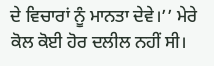ਦੇ ਵਿਚਾਰਾਂ ਨੂੰ ਮਾਨਤਾ ਦੇਵੇ।’’ ਮੇਰੇ ਕੋਲ ਕੋਈ ਹੋਰ ਦਲੀਲ ਨਹੀਂ ਸੀ।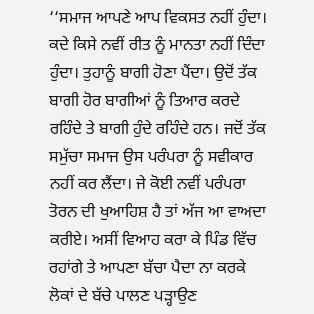‘‘ਸਮਾਜ ਆਪਣੇ ਆਪ ਵਿਕਸਤ ਨਹੀਂ ਹੁੰਦਾ। ਕਦੇ ਕਿਸੇ ਨਵੀਂ ਰੀਤ ਨੂੰ ਮਾਨਤਾ ਨਹੀਂ ਦਿੰਦਾ ਹੁੰਦਾ। ਤੁਹਾਨੂੰ ਬਾਗੀ ਹੋਣਾ ਪੈਂਦਾ। ਉਦੋਂ ਤੱਕ ਬਾਗੀ ਹੋਰ ਬਾਗੀਆਂ ਨੂੰ ਤਿਆਰ ਕਰਦੇ ਰਹਿੰਦੇ ਤੇ ਬਾਗੀ ਹੁੰਦੇ ਰਹਿੰਦੇ ਹਨ। ਜਦੋਂ ਤੱਕ ਸਮੁੱਚਾ ਸਮਾਜ ਉਸ ਪਰੰਪਰਾ ਨੂੰ ਸਵੀਕਾਰ ਨਹੀਂ ਕਰ ਲੈਂਦਾ। ਜੇ ਕੋਈ ਨਵੀਂ ਪਰੰਪਰਾ ਤੋਰਨ ਦੀ ਖੁਆਹਿਸ਼ ਹੈ ਤਾਂ ਅੱਜ ਆ ਵਾਅਦਾ ਕਰੀਏ। ਅਸੀਂ ਵਿਆਹ ਕਰਾ ਕੇ ਪਿੰਡ ਵਿੱਚ ਰਹਾਂਗੇ ਤੇ ਆਪਣਾ ਬੱਚਾ ਪੈਦਾ ਨਾ ਕਰਕੇ ਲੋਕਾਂ ਦੇ ਬੱਚੇ ਪਾਲਣ ਪੜ੍ਹਾਉਣ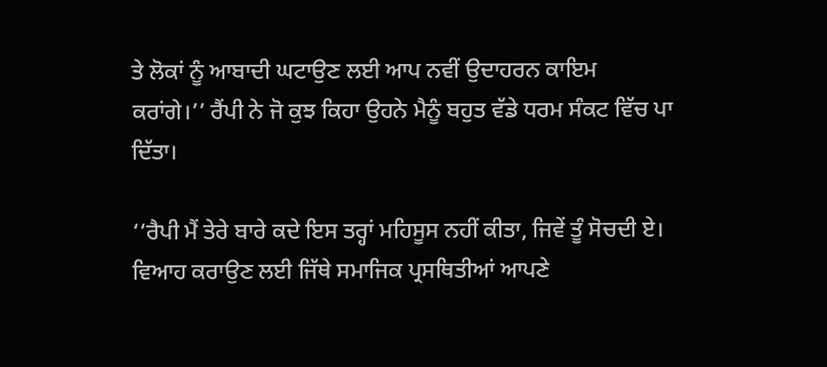ਤੇ ਲੋਕਾਂ ਨੂੰ ਆਬਾਦੀ ਘਟਾਉਣ ਲਈ ਆਪ ਨਵੀਂ ਉਦਾਹਰਨ ਕਾਇਮ ਕਰਾਂਗੇ।’’ ਰੈਂਪੀ ਨੇ ਜੋ ਕੁਝ ਕਿਹਾ ਉਹਨੇ ਮੈਨੂੰ ਬਹੁਤ ਵੱਡੇ ਧਰਮ ਸੰਕਟ ਵਿੱਚ ਪਾ ਦਿੱਤਾ।

‘‘ਰੈਪੀ ਮੈਂ ਤੇਰੇ ਬਾਰੇ ਕਦੇ ਇਸ ਤਰ੍ਹਾਂ ਮਹਿਸੂਸ ਨਹੀਂ ਕੀਤਾ, ਜਿਵੇਂ ਤੂੰ ਸੋਚਦੀ ਏ। ਵਿਆਹ ਕਰਾਉਣ ਲਈ ਜਿੱਥੇ ਸਮਾਜਿਕ ਪ੍ਰਸਥਿਤੀਆਂ ਆਪਣੇ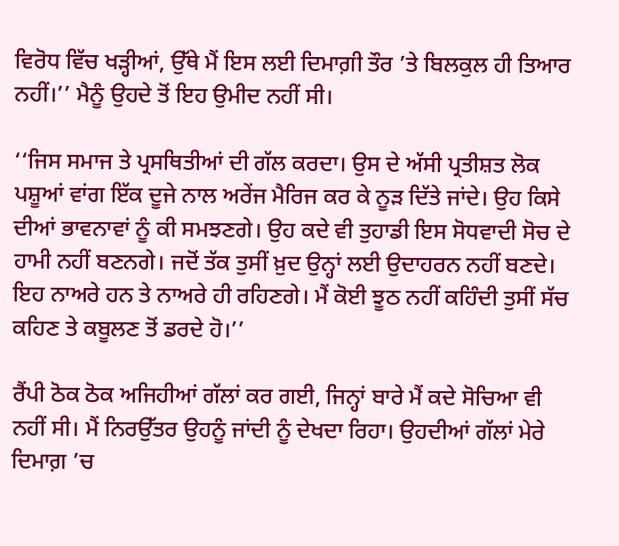ਵਿਰੋਧ ਵਿੱਚ ਖੜ੍ਹੀਆਂ, ਉੱਥੇ ਮੈਂ ਇਸ ਲਈ ਦਿਮਾਗ਼ੀ ਤੌਰ ’ਤੇ ਬਿਲਕੁਲ ਹੀ ਤਿਆਰ ਨਹੀਂ।’’ ਮੈਨੂੰ ਉਹਦੇ ਤੋਂ ਇਹ ਉਮੀਦ ਨਹੀਂ ਸੀ।

‘‘ਜਿਸ ਸਮਾਜ ਤੇ ਪ੍ਰਸਥਿਤੀਆਂ ਦੀ ਗੱਲ ਕਰਦਾ। ਉਸ ਦੇ ਅੱਸੀ ਪ੍ਰਤੀਸ਼ਤ ਲੋਕ ਪਸ਼ੂਆਂ ਵਾਂਗ ਇੱਕ ਦੂਜੇ ਨਾਲ ਅਰੇਂਜ ਮੈਰਿਜ ਕਰ ਕੇ ਨੂੜ ਦਿੱਤੇ ਜਾਂਦੇ। ਉਹ ਕਿਸੇ ਦੀਆਂ ਭਾਵਨਾਵਾਂ ਨੂੰ ਕੀ ਸਮਝਣਗੇ। ਉਹ ਕਦੇ ਵੀ ਤੁਹਾਡੀ ਇਸ ਸੋਧਵਾਦੀ ਸੋਚ ਦੇ ਹਾਮੀ ਨਹੀਂ ਬਣਨਗੇ। ਜਦੋਂ ਤੱਕ ਤੁਸੀਂ ਖ਼ੁਦ ਉਨ੍ਹਾਂ ਲਈ ਉਦਾਹਰਨ ਨਹੀਂ ਬਣਦੇ। ਇਹ ਨਾਅਰੇ ਹਨ ਤੇ ਨਾਅਰੇ ਹੀ ਰਹਿਣਗੇ। ਮੈਂ ਕੋਈ ਝੂਠ ਨਹੀਂ ਕਹਿੰਦੀ ਤੁਸੀਂ ਸੱਚ ਕਹਿਣ ਤੇ ਕਬੂਲਣ ਤੋਂ ਡਰਦੇ ਹੋ।’’

ਰੈਂਪੀ ਠੋਕ ਠੋਕ ਅਜਿਹੀਆਂ ਗੱਲਾਂ ਕਰ ਗਈ, ਜਿਨ੍ਹਾਂ ਬਾਰੇ ਮੈਂ ਕਦੇ ਸੋਚਿਆ ਵੀ ਨਹੀਂ ਸੀ। ਮੈਂ ਨਿਰਉੱਤਰ ਉਹਨੂੰ ਜਾਂਦੀ ਨੂੰ ਦੇਖਦਾ ਰਿਹਾ। ਉਹਦੀਆਂ ਗੱਲਾਂ ਮੇਰੇ ਦਿਮਾਗ਼ ’ਚ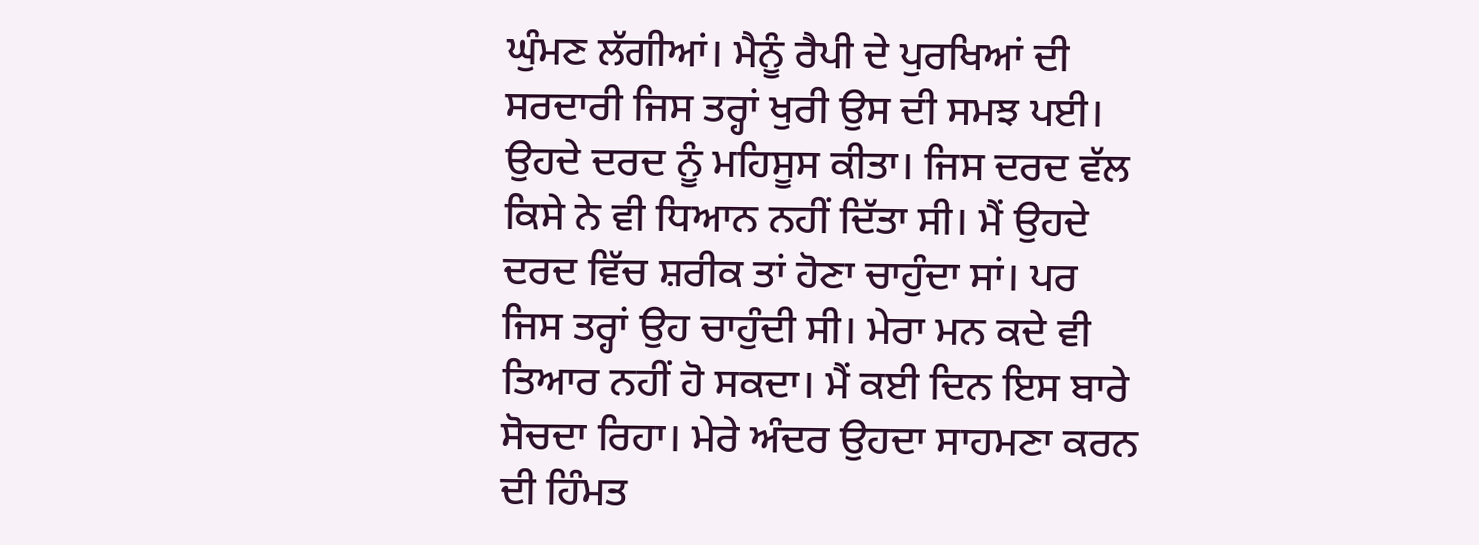ਘੁੰਮਣ ਲੱਗੀਆਂ। ਮੈਨੂੰ ਰੈਪੀ ਦੇ ਪੁਰਖਿਆਂ ਦੀ ਸਰਦਾਰੀ ਜਿਸ ਤਰ੍ਹਾਂ ਖੁਰੀ ਉਸ ਦੀ ਸਮਝ ਪਈ। ਉਹਦੇ ਦਰਦ ਨੂੰ ਮਹਿਸੂਸ ਕੀਤਾ। ਜਿਸ ਦਰਦ ਵੱਲ ਕਿਸੇ ਨੇ ਵੀ ਧਿਆਨ ਨਹੀਂ ਦਿੱਤਾ ਸੀ। ਮੈਂ ਉਹਦੇ ਦਰਦ ਵਿੱਚ ਸ਼ਰੀਕ ਤਾਂ ਹੋਣਾ ਚਾਹੁੰਦਾ ਸਾਂ। ਪਰ ਜਿਸ ਤਰ੍ਹਾਂ ਉਹ ਚਾਹੁੰਦੀ ਸੀ। ਮੇਰਾ ਮਨ ਕਦੇ ਵੀ ਤਿਆਰ ਨਹੀਂ ਹੋ ਸਕਦਾ। ਮੈਂ ਕਈ ਦਿਨ ਇਸ ਬਾਰੇ ਸੋਚਦਾ ਰਿਹਾ। ਮੇਰੇ ਅੰਦਰ ਉਹਦਾ ਸਾਹਮਣਾ ਕਰਨ ਦੀ ਹਿੰਮਤ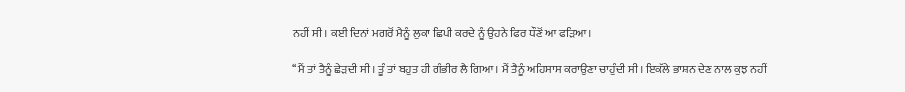ਨਹੀਂ ਸੀ। ਕਈ ਦਿਨਾਂ ਮਗਰੋਂ ਮੈਨੂੰ ਲੁਕਾ ਛਿਪੀ ਕਰਦੇ ਨੂੰ ਉਹਨੇ ਫਿਰ ਧੌਣੋਂ ਆ ਫੜਿਆ।

‘‘ਮੈਂ ਤਾਂ ਤੈਨੂੰ ਛੇੜਦੀ ਸੀ। ਤੂੰ ਤਾਂ ਬਹੁਤ ਹੀ ਗੰਭੀਰ ਲੈ ਗਿਆ। ਮੈਂ ਤੈਨੂੰ ਅਹਿਸਾਸ ਕਰਾਉਣਾ ਚਾਹੁੰਦੀ ਸੀ। ਇਕੱਲੇ ਭਾਸ਼ਨ ਦੇਣ ਨਾਲ ਕੁਝ ਨਹੀਂ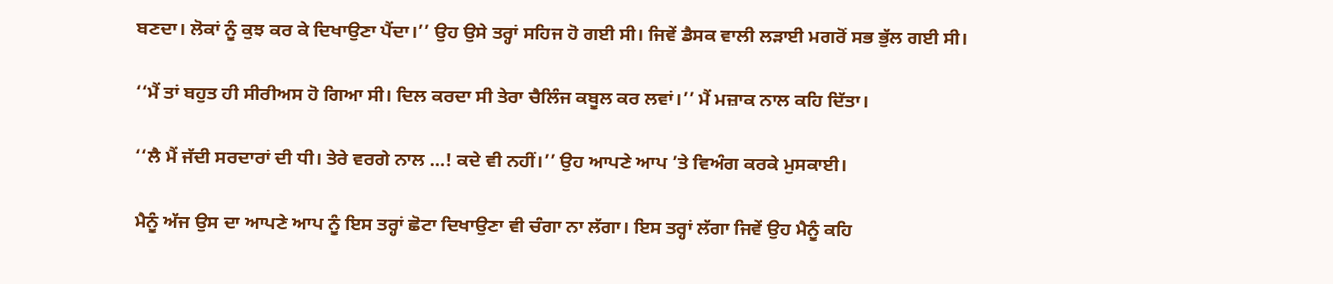ਬਣਦਾ। ਲੋਕਾਂ ਨੂੰ ਕੁਝ ਕਰ ਕੇ ਦਿਖਾਉਣਾ ਪੈਂਦਾ।’’ ਉਹ ਉਸੇ ਤਰ੍ਹਾਂ ਸਹਿਜ ਹੋ ਗਈ ਸੀ। ਜਿਵੇਂ ਡੈਸਕ ਵਾਲੀ ਲੜਾਈ ਮਗਰੋਂ ਸਭ ਭੁੱਲ ਗਈ ਸੀ।

‘‘ਮੈਂ ਤਾਂ ਬਹੁਤ ਹੀ ਸੀਰੀਅਸ ਹੋ ਗਿਆ ਸੀ। ਦਿਲ ਕਰਦਾ ਸੀ ਤੇਰਾ ਚੈਲਿੰਜ ਕਬੂਲ ਕਰ ਲਵਾਂ।’’ ਮੈਂ ਮਜ਼ਾਕ ਨਾਲ ਕਹਿ ਦਿੱਤਾ।

‘‘ਲੈ ਮੈਂ ਜੱਦੀ ਸਰਦਾਰਾਂ ਦੀ ਧੀ। ਤੇਰੇ ਵਰਗੇ ਨਾਲ …! ਕਦੇ ਵੀ ਨਹੀਂ।’’ ਉਹ ਆਪਣੇ ਆਪ ’ਤੇ ਵਿਅੰਗ ਕਰਕੇ ਮੁਸਕਾਈ।

ਮੈਨੂੰ ਅੱਜ ਉਸ ਦਾ ਆਪਣੇ ਆਪ ਨੂੰ ਇਸ ਤਰ੍ਹਾਂ ਛੋਟਾ ਦਿਖਾਉਣਾ ਵੀ ਚੰਗਾ ਨਾ ਲੱਗਾ। ਇਸ ਤਰ੍ਹਾਂ ਲੱਗਾ ਜਿਵੇਂ ਉਹ ਮੈਨੂੰ ਕਹਿ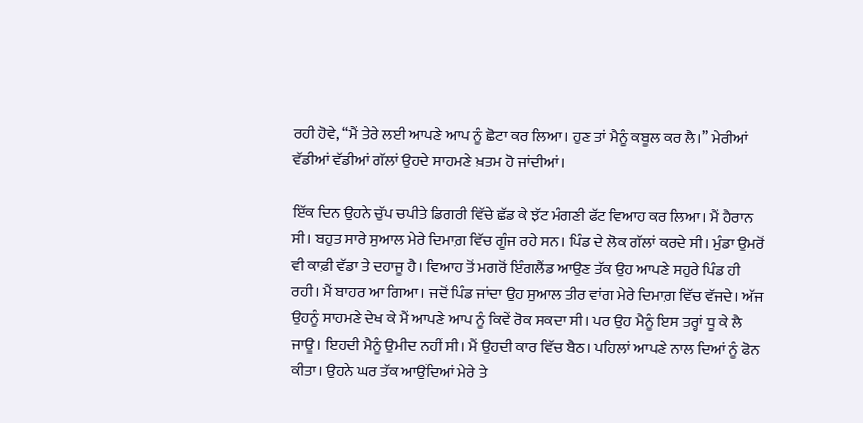ਰਹੀ ਹੋਵੇ, ‘‘ਮੈਂ ਤੇਰੇ ਲਈ ਆਪਣੇ ਆਪ ਨੂੰ ਛੋਟਾ ਕਰ ਲਿਆ। ਹੁਣ ਤਾਂ ਮੈਨੂੰ ਕਬੂਲ ਕਰ ਲੈ।’’ ਮੇਰੀਆਂ ਵੱਡੀਆਂ ਵੱਡੀਆਂ ਗੱਲਾਂ ਉਹਦੇ ਸਾਹਮਣੇ ਖ਼ਤਮ ਹੋ ਜਾਂਦੀਆਂ।

ਇੱਕ ਦਿਨ ਉਹਨੇ ਚੁੱਪ ਚਪੀਤੇ ਡਿਗਰੀ ਵਿੱਚੇ ਛੱਡ ਕੇ ਝੱਟ ਮੰਗਣੀ ਫੱਟ ਵਿਆਹ ਕਰ ਲਿਆ। ਮੈਂ ਹੈਰਾਨ ਸੀ। ਬਹੁਤ ਸਾਰੇ ਸੁਆਲ ਮੇਰੇ ਦਿਮਾਗ਼ ਵਿੱਚ ਗੂੰਜ ਰਹੇ ਸਨ। ਪਿੰਡ ਦੇ ਲੋਕ ਗੱਲਾਂ ਕਰਦੇ ਸੀ। ਮੁੰਡਾ ਉਮਰੋਂ ਵੀ ਕਾਫ਼ੀ ਵੱਡਾ ਤੇ ਦਹਾਜੂ ਹੈ। ਵਿਆਹ ਤੋਂ ਮਗਰੋਂ ਇੰਗਲੈਂਡ ਆਉਣ ਤੱਕ ਉਹ ਆਪਣੇ ਸਹੁਰੇ ਪਿੰਡ ਹੀ ਰਹੀ। ਮੈਂ ਬਾਹਰ ਆ ਗਿਆ। ਜਦੋਂ ਪਿੰਡ ਜਾਂਦਾ ਉਹ ਸੁਆਲ ਤੀਰ ਵਾਂਗ ਮੇਰੇ ਦਿਮਾਗ਼ ਵਿੱਚ ਵੱਜਦੇ। ਅੱਜ ਉਹਨੂੰ ਸਾਹਮਣੇ ਦੇਖ ਕੇ ਮੈਂ ਆਪਣੇ ਆਪ ਨੂੰ ਕਿਵੇਂ ਰੋਕ ਸਕਦਾ ਸੀ। ਪਰ ਉਹ ਮੈਨੂੰ ਇਸ ਤਰ੍ਹਾਂ ਧੂ ਕੇ ਲੈ ਜਾਊ। ਇਹਦੀ ਮੈਨੂੰ ਉਮੀਦ ਨਹੀਂ ਸੀ। ਮੈਂ ਉਹਦੀ ਕਾਰ ਵਿੱਚ ਬੈਠ। ਪਹਿਲਾਂ ਆਪਣੇ ਨਾਲ ਦਿਆਂ ਨੂੰ ਫੋਨ ਕੀਤਾ। ਉਹਨੇ ਘਰ ਤੱਕ ਆਉਂਦਿਆਂ ਮੇਰੇ ਤੇ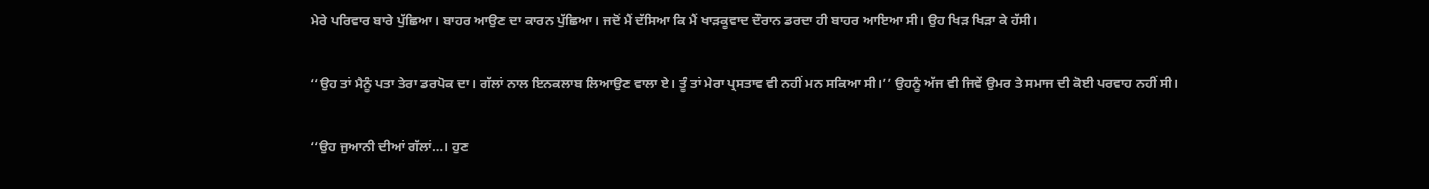ਮੇਰੇ ਪਰਿਵਾਰ ਬਾਰੇ ਪੁੱਛਿਆ। ਬਾਹਰ ਆਉਣ ਦਾ ਕਾਰਨ ਪੁੱਛਿਆ। ਜਦੋਂ ਮੈਂ ਦੱਸਿਆ ਕਿ ਮੈਂ ਖਾੜਕੂਵਾਦ ਦੌਰਾਨ ਡਰਦਾ ਹੀ ਬਾਹਰ ਆਇਆ ਸੀ। ਉਹ ਖਿੜ ਖਿੜਾ ਕੇ ਹੱਸੀ।

‘‘ਉਹ ਤਾਂ ਮੈਨੂੰ ਪਤਾ ਤੇਰਾ ਡਰਪੋਕ ਦਾ। ਗੱਲਾਂ ਨਾਲ ਇਨਕਲਾਬ ਲਿਆਉਣ ਵਾਲਾ ਏ। ਤੂੰ ਤਾਂ ਮੇਰਾ ਪ੍ਰਸਤਾਵ ਵੀ ਨਹੀਂ ਮਨ ਸਕਿਆ ਸੀ।’’ ਉਹਨੂੰ ਅੱਜ ਵੀ ਜਿਵੇਂ ਉਮਰ ਤੇ ਸਮਾਜ ਦੀ ਕੋਈ ਪਰਵਾਹ ਨਹੀਂ ਸੀ।

‘‘ਉਹ ਜੁਆਨੀ ਦੀਆਂ ਗੱਲਾਂ…। ਹੁਣ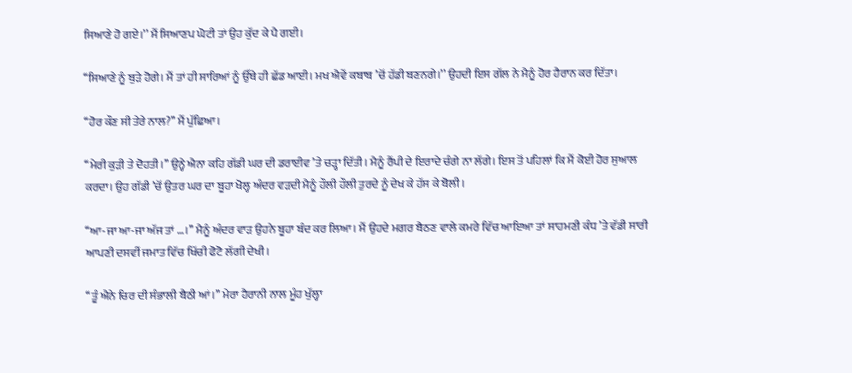ਸਿਆਣੇ ਹੋ ਗਏ।’’ ਮੈਂ ਸਿਆਣਪ ਘੋਟੀ ਤਾਂ ਉਹ ਕੁੱਦ ਕੇ ਪੈ ਗਈ।

‘‘ਸਿਆਣੇ ਨੂੰ ਬੁੜੇ ਹੋਗੇ। ਮੈਂ ਤਾਂ ਹੀ ਸਾਰਿਆਂ ਨੂੰ ਉੱਥੇ ਹੀ ਛੱਡ ਆਈ। ਮਖ ਐਵੇਂ ਕਬਾਬ ’ਚੋਂ ਹੱਡੀ ਬਣਨਗੇ।’’ ਉਹਦੀ ਇਸ ਗੱਲ ਨੇ ਮੈਨੂੰ ਹੋਰ ਹੈਰਾਨ ਕਰ ਦਿੱਤਾ।

‘‘ਹੋਰ ਕੌਣ ਸੀ ਤੇਰੇ ਨਾਲ?’’ ਮੈਂ ਪੁੱਛਿਆ।

‘‘ਮੇਰੀ ਕੁੜੀ ਤੇ ਦੋਹਤੀ।’’ ਉਨ੍ਹੇ ਐਨਾ ਕਹਿ ਗੱਡੀ ਘਰ ਦੀ ਡਰਾਈਵ ’ਤੇ ਚੜ੍ਹਾ ਦਿੱਤੀ। ਮੈਨੂੰ ਰੈਂਪੀ ਦੇ ਇਰਾਦੇ ਚੰਗੇ ਨਾ ਲੱਗੇ। ਇਸ ਤੋਂ ਪਹਿਲਾਂ ਕਿ ਮੈਂ ਕੋਈ ਹੋਰ ਸੁਆਲ ਕਰਦਾ। ਉਹ ਗੱਡੀ ’ਚੋਂ ਉਤਰ ਘਰ ਦਾ ਬੂਹਾ ਖੋਲ੍ਹ ਅੰਦਰ ਵੜਦੀ ਮੈਨੂੰ ਹੌਲੀ ਹੌਲੀ ਤੁਰਦੇ ਨੂੰ ਦੇਖ ਕੇ ਹੱਸ ਕੇ ਬੋਲੀ।

‘‘ਆ-ਜਾ ਆ-ਜਾ ਅੱਜ ਤਾਂ …।’’ ਮੈਨੂੰ ਅੰਦਰ ਵਾੜ ਉਹਨੇ ਬੂਹਾ ਬੰਦ ਕਰ ਲਿਆ। ਮੈਂ ਉਹਦੇ ਮਗਰ ਬੈਠਣ ਵਾਲੇ ਕਮਰੇ ਵਿੱਚ ਆਇਆ ਤਾਂ ਸਾਹਮਣੀ ਕੰਧ ’ਤੇ ਵੱਡੀ ਸਾਰੀ ਆਪਣੀ ਦਸਵੀਂ ਜਮਾਤ ਵਿੱਚ ਖਿੱਚੀ ਫੋਟੋ ਲੱਗੀ ਦੇਖੀ।

‘‘ਤੂੰ ਐਨੇ ਚਿਰ ਦੀ ਸੰਭਾਲੀ ਬੈਠੀ ਆਂ।’’ ਮੇਰਾ ਹੈਰਾਨੀ ਨਾਲ ਮੂੰਹ ਖੁੱਲ੍ਹਾ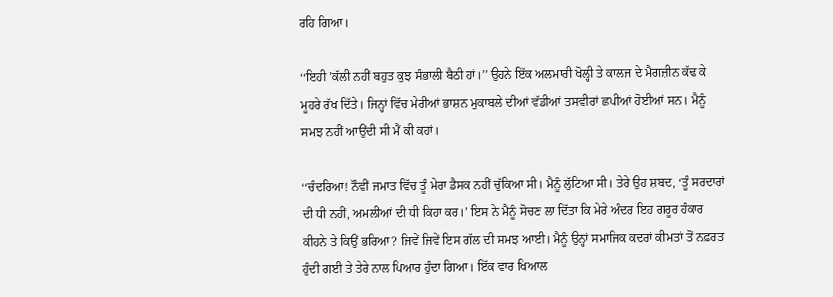ਰਹਿ ਗਿਆ।

‘‘ਇਹੀ ’ਕੱਲੀ ਨਹੀਂ ਬਹੁਤ ਕੁਝ ਸੰਭਾਲੀ ਬੈਠੀ ਹਾਂ।’’ ਉਹਨੇ ਇੱਕ ਅਲਮਾਰੀ ਖੋਲ੍ਹੀ ਤੇ ਕਾਲਜ ਦੇ ਮੈਗਜ਼ੀਨ ਕੱਢ ਕੇ ਮੂਹਰੇ ਰੱਖ ਦਿੱਤੇ। ਜਿਨ੍ਹਾਂ ਵਿੱਚ ਮੇਰੀਆਂ ਭਾਸ਼ਨ ਮੁਕਾਬਲੇ ਦੀਆਂ ਵੱਡੀਆਂ ਤਸਵੀਰਾਂ ਛਪੀਆਂ ਹੋਈਆਂ ਸਨ। ਮੈਨੂੰ ਸਮਝ ਨਹੀਂ ਆਉਂਦੀ ਸੀ ਮੈਂ ਕੀ ਕਹਾਂ।

‘‘ਚੰਦਰਿਆ! ਨੌਵੀਂ ਜਮਾਤ ਵਿੱਚ ਤੂੰ ਮੇਰਾ ਡੈਸਕ ਨਹੀਂ ਚੁੱਕਿਆ ਸੀ। ਮੈਨੂੰ ਲੁੱਟਿਆ ਸੀ। ਤੇਰੇ ਉਹ ਸ਼ਬਦ, ‘ਤੂੰ ਸਰਦਾਰਾਂ ਦੀ ਧੀ ਨਹੀਂ, ਅਮਲੀਆਂ ਦੀ ਧੀ ਕਿਹਾ ਕਰ।’ ਇਸ ਨੇ ਮੈਨੂੰ ਸੋਚਣ ਲਾ ਦਿੱਤਾ ਕਿ ਮੇਰੇ ਅੰਦਰ ਇਹ ਗਰੂਰ ਹੰਕਾਰ ਕੀਹਨੇ ਤੇ ਕਿਉਂ ਭਰਿਆ? ਜਿਵੇਂ ਜਿਵੇਂ ਇਸ ਗੱਲ ਦੀ ਸਮਝ ਆਈ। ਮੈਨੂੰ ਉਨ੍ਹਾਂ ਸਮਾਜਿਕ ਕਦਰਾਂ ਕੀਮਤਾਂ ਤੋਂ ਨਫ਼ਰਤ ਹੁੰਦੀ ਗਈ ਤੇ ਤੇਰੇ ਨਾਲ ਪਿਆਰ ਹੁੰਦਾ ਗਿਆ। ਇੱਕ ਵਾਰ ਖਿਆਲ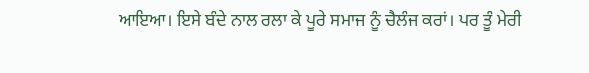ਆਇਆ। ਇਸੇ ਬੰਦੇ ਨਾਲ ਰਲਾ ਕੇ ਪੂਰੇ ਸਮਾਜ ਨੂੰ ਚੈਲੰਜ ਕਰਾਂ। ਪਰ ਤੂੰ ਮੇਰੀ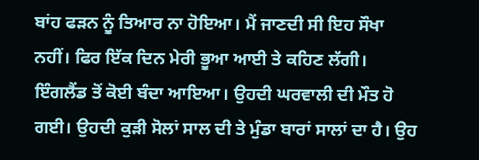ਬਾਂਹ ਫੜਨ ਨੂੰ ਤਿਆਰ ਨਾ ਹੋਇਆ। ਮੈਂ ਜਾਣਦੀ ਸੀ ਇਹ ਸੌਖਾ ਨਹੀਂ। ਫਿਰ ਇੱਕ ਦਿਨ ਮੇਰੀ ਭੂਆ ਆਈ ਤੇ ਕਹਿਣ ਲੱਗੀ। ਇੰਗਲੈਂਡ ਤੋਂ ਕੋਈ ਬੰਦਾ ਆਇਆ। ਉਹਦੀ ਘਰਵਾਲੀ ਦੀ ਮੌਤ ਹੋ ਗਈ। ਉਹਦੀ ਕੁੜੀ ਸੋਲਾਂ ਸਾਲ ਦੀ ਤੇ ਮੁੰਡਾ ਬਾਰਾਂ ਸਾਲਾਂ ਦਾ ਹੈ। ਉਹ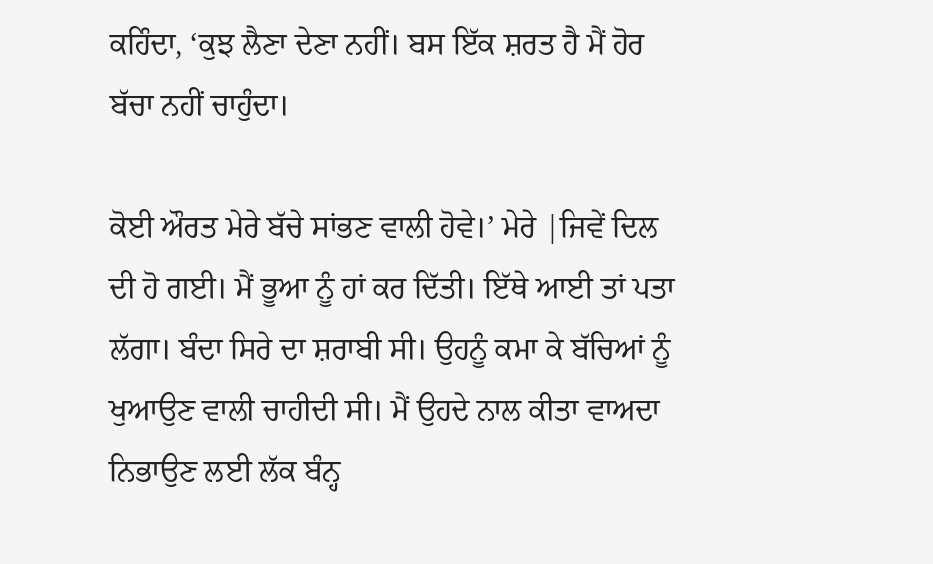ਕਹਿੰਦਾ, ‘ਕੁਝ ਲੈਣਾ ਦੇਣਾ ਨਹੀਂ। ਬਸ ਇੱਕ ਸ਼ਰਤ ਹੈ ਮੈਂ ਹੋਰ ਬੱਚਾ ਨਹੀਂ ਚਾਹੁੰਦਾ।

ਕੋਈ ਔਰਤ ਮੇਰੇ ਬੱਚੇ ਸਾਂਭਣ ਵਾਲੀ ਹੋਵੇ।’ ਮੇਰੇ |ਜਿਵੇਂ ਦਿਲ ਦੀ ਹੋ ਗਈ। ਮੈਂ ਭੂਆ ਨੂੰ ਹਾਂ ਕਰ ਦਿੱਤੀ। ਇੱਥੇ ਆਈ ਤਾਂ ਪਤਾ ਲੱਗਾ। ਬੰਦਾ ਸਿਰੇ ਦਾ ਸ਼ਰਾਬੀ ਸੀ। ਉਹਨੂੰ ਕਮਾ ਕੇ ਬੱਚਿਆਂ ਨੂੰ ਖੁਆਉਣ ਵਾਲੀ ਚਾਹੀਦੀ ਸੀ। ਮੈਂ ਉਹਦੇ ਨਾਲ ਕੀਤਾ ਵਾਅਦਾ ਨਿਭਾਉਣ ਲਈ ਲੱਕ ਬੰਨ੍ਹ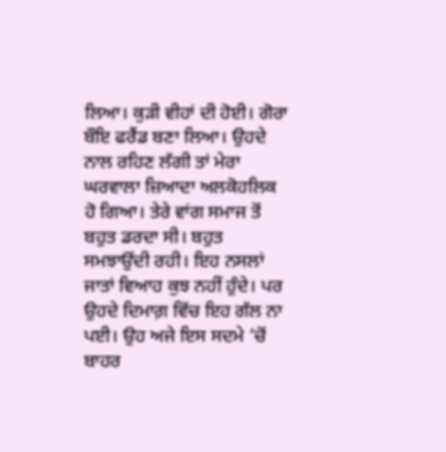ਲਿਆ। ਕੁੜੀ ਵੀਹਾਂ ਦੀ ਹੋਈ। ਗੋਰਾ ਬੌਇ ਫਰੈਂਡ ਬਣਾ ਲਿਆ। ਉਹਦੇ ਨਾਲ ਰਹਿਣ ਲੱਗੀ ਤਾਂ ਮੇਰਾ ਘਰਵਾਲਾ ਜ਼ਿਆਦਾ ਅਲਕੋਹਲਿਕ ਹੋ ਗਿਆ। ਤੇਰੇ ਵਾਂਗ ਸਮਾਜ ਤੋਂ ਬਹੁਤ ਡਰਦਾ ਸੀ। ਬਹੁਤ ਸਮਝਾਉਂਦੀ ਰਹੀ। ਇਹ ਨਸਲਾਂ ਜਾਤਾਂ ਵਿਆਹ ਕੁਝ ਨਹੀਂ ਹੁੰਦੇ। ਪਰ ਉਹਦੇ ਦਿਮਾਗ਼ ਵਿੱਚ ਇਹ ਗੱਲ ਨਾ ਪਈ। ਉਹ ਅਜੇ ਇਸ ਸਦਮੇ ’ਚੋਂ ਬਾਹਰ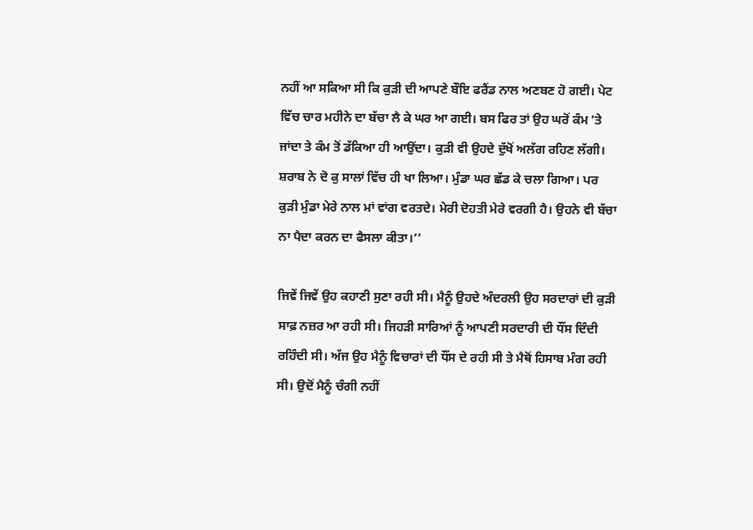ਨਹੀਂ ਆ ਸਕਿਆ ਸੀ ਕਿ ਕੁੜੀ ਦੀ ਆਪਣੇ ਬੌਇ ਫਰੈਂਡ ਨਾਲ ਅਣਬਣ ਹੋ ਗਈ। ਪੇਟ ਵਿੱਚ ਚਾਰ ਮਹੀਨੇ ਦਾ ਬੱਚਾ ਲੈ ਕੇ ਘਰ ਆ ਗਈ। ਬਸ ਫਿਰ ਤਾਂ ਉਹ ਘਰੋਂ ਕੰਮ ’ਤੇ ਜਾਂਦਾ ਤੇ ਕੰਮ ਤੋਂ ਡੱਕਿਆ ਹੀ ਆਉਂਦਾ। ਕੁੜੀ ਵੀ ਉਹਦੇ ਦੁੱਖੋਂ ਅਲੱਗ ਰਹਿਣ ਲੱਗੀ। ਸ਼ਰਾਬ ਨੇ ਦੋ ਕੁ ਸਾਲਾਂ ਵਿੱਚ ਹੀ ਖਾ ਲਿਆ। ਮੁੰਡਾ ਘਰ ਛੱਡ ਕੇ ਚਲਾ ਗਿਆ। ਪਰ ਕੁੜੀ ਮੁੰਡਾ ਮੇਰੇ ਨਾਲ ਮਾਂ ਵਾਂਗ ਵਰਤਦੇ। ਮੇਰੀ ਦੋਹਤੀ ਮੇਰੇ ਵਰਗੀ ਹੈ। ਉਹਨੇ ਵੀ ਬੱਚਾ ਨਾ ਪੈਦਾ ਕਰਨ ਦਾ ਫੈਸਲਾ ਕੀਤਾ।’’

ਜਿਵੇਂ ਜਿਵੇਂ ਉਹ ਕਹਾਣੀ ਸੁਣਾ ਰਹੀ ਸੀ। ਮੈਨੂੰ ਉਹਦੇ ਅੰਦਰਲੀ ਉਹ ਸਰਦਾਰਾਂ ਦੀ ਕੁੜੀ ਸਾਫ਼ ਨਜ਼ਰ ਆ ਰਹੀ ਸੀ। ਜਿਹੜੀ ਸਾਰਿਆਂ ਨੂੰ ਆਪਣੀ ਸਰਦਾਰੀ ਦੀ ਧੌਂਸ ਦਿੰਦੀ ਰਹਿੰਦੀ ਸੀ। ਅੱਜ ਉਹ ਮੈਨੂੰ ਵਿਚਾਰਾਂ ਦੀ ਧੌਂਸ ਦੇ ਰਹੀ ਸੀ ਤੇ ਮੈਥੋਂ ਹਿਸਾਬ ਮੰਗ ਰਹੀ ਸੀ। ਉਦੋਂ ਮੈਨੂੰ ਚੰਗੀ ਨਹੀਂ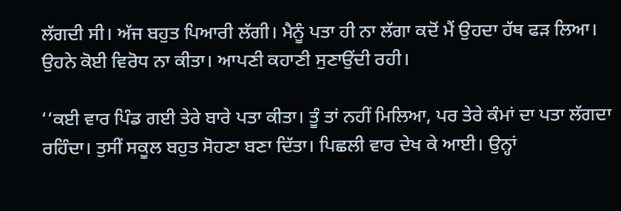ਲੱਗਦੀ ਸੀ। ਅੱਜ ਬਹੁਤ ਪਿਆਰੀ ਲੱਗੀ। ਮੈਨੂੰ ਪਤਾ ਹੀ ਨਾ ਲੱਗਾ ਕਦੋਂ ਮੈਂ ਉਹਦਾ ਹੱਥ ਫੜ ਲਿਆ। ਉਹਨੇ ਕੋਈ ਵਿਰੋਧ ਨਾ ਕੀਤਾ। ਆਪਣੀ ਕਹਾਣੀ ਸੁਣਾਉਂਦੀ ਰਹੀ।

‘‘ਕਈ ਵਾਰ ਪਿੰਡ ਗਈ ਤੇਰੇ ਬਾਰੇ ਪਤਾ ਕੀਤਾ। ਤੂੰ ਤਾਂ ਨਹੀਂ ਮਿਲਿਆ, ਪਰ ਤੇਰੇ ਕੰਮਾਂ ਦਾ ਪਤਾ ਲੱਗਦਾ ਰਹਿੰਦਾ। ਤੁਸੀਂ ਸਕੂਲ ਬਹੁਤ ਸੋਹਣਾ ਬਣਾ ਦਿੱਤਾ। ਪਿਛਲੀ ਵਾਰ ਦੇਖ ਕੇ ਆਈ। ਉਨ੍ਹਾਂ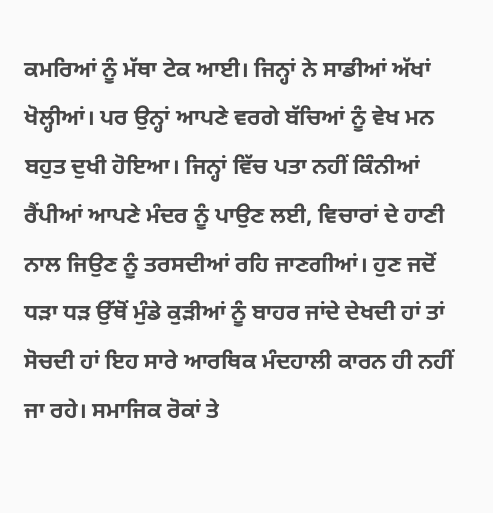ਕਮਰਿਆਂ ਨੂੰ ਮੱਥਾ ਟੇਕ ਆਈ। ਜਿਨ੍ਹਾਂ ਨੇ ਸਾਡੀਆਂ ਅੱਖਾਂ ਖੋਲ੍ਹੀਆਂ। ਪਰ ਉਨ੍ਹਾਂ ਆਪਣੇ ਵਰਗੇ ਬੱਚਿਆਂ ਨੂੰ ਵੇਖ ਮਨ ਬਹੁਤ ਦੁਖੀ ਹੋਇਆ। ਜਿਨ੍ਹਾਂ ਵਿੱਚ ਪਤਾ ਨਹੀਂ ਕਿੰਨੀਆਂ ਰੈਂਪੀਆਂ ਆਪਣੇ ਮੰਦਰ ਨੂੰ ਪਾਉਣ ਲਈ, ਵਿਚਾਰਾਂ ਦੇ ਹਾਣੀ ਨਾਲ ਜਿਉਣ ਨੂੰ ਤਰਸਦੀਆਂ ਰਹਿ ਜਾਣਗੀਆਂ। ਹੁਣ ਜਦੋਂ ਧੜਾ ਧੜ ਉੱਥੋਂ ਮੁੰਡੇ ਕੁੜੀਆਂ ਨੂੰ ਬਾਹਰ ਜਾਂਦੇ ਦੇਖਦੀ ਹਾਂ ਤਾਂ ਸੋਚਦੀ ਹਾਂ ਇਹ ਸਾਰੇ ਆਰਥਿਕ ਮੰਦਹਾਲੀ ਕਾਰਨ ਹੀ ਨਹੀਂ ਜਾ ਰਹੇ। ਸਮਾਜਿਕ ਰੋਕਾਂ ਤੇ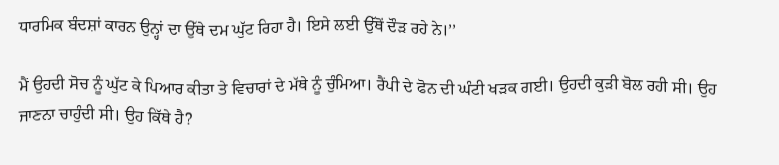ਧਾਰਮਿਕ ਬੰਦਸ਼ਾਂ ਕਾਰਨ ਉਨ੍ਹਾਂ ਦਾ ਉੱਥੇ ਦਮ ਘੁੱਟ ਰਿਹਾ ਹੈ। ਇਸੇ ਲਈ ਉੱਥੋਂ ਦੌੜ ਰਹੇ ਨੇ।’’

ਮੈਂ ਉਹਦੀ ਸੋਚ ਨੂੰ ਘੁੱਟ ਕੇ ਪਿਆਰ ਕੀਤਾ ਤੇ ਵਿਚਾਰਾਂ ਦੇ ਮੱਥੇ ਨੂੰ ਚੁੰਮਿਆ। ਰੈਂਪੀ ਦੇ ਫੋਨ ਦੀ ਘੰਟੀ ਖੜਕ ਗਈ। ਉਹਦੀ ਕੁੜੀ ਬੋਲ ਰਹੀ ਸੀ। ਉਹ ਜਾਣਨਾ ਚਾਹੁੰਦੀ ਸੀ। ਉਹ ਕਿੱਥੇ ਹੈ?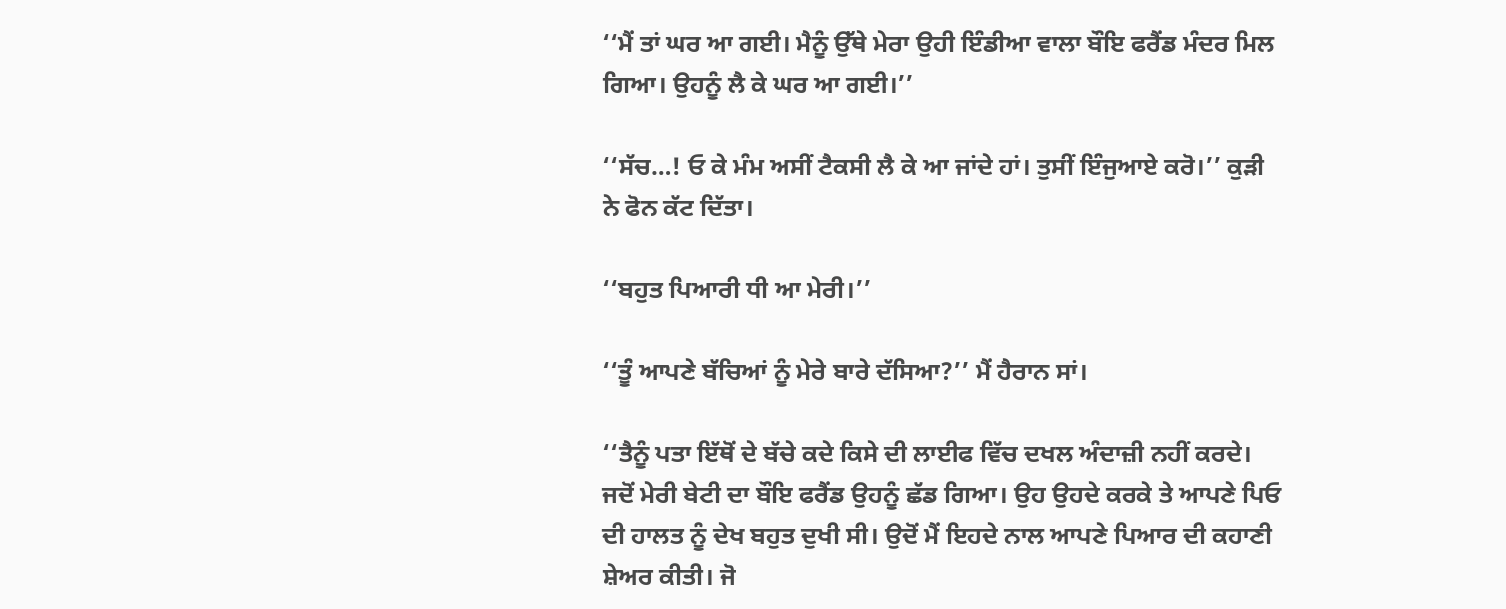‘‘ਮੈਂ ਤਾਂ ਘਰ ਆ ਗਈ। ਮੈਨੂੰ ਉੱਥੇ ਮੇਰਾ ਉਹੀ ਇੰਡੀਆ ਵਾਲਾ ਬੌਇ ਫਰੈਂਡ ਮੰਦਰ ਮਿਲ ਗਿਆ। ਉਹਨੂੰ ਲੈ ਕੇ ਘਰ ਆ ਗਈ।’’

‘‘ਸੱਚ…! ਓ ਕੇ ਮੰਮ ਅਸੀਂ ਟੈਕਸੀ ਲੈ ਕੇ ਆ ਜਾਂਦੇ ਹਾਂ। ਤੁਸੀਂ ਇੰਜੁਆਏ ਕਰੋ।’’ ਕੁੜੀ ਨੇ ਫੋਨ ਕੱਟ ਦਿੱਤਾ।

‘‘ਬਹੁਤ ਪਿਆਰੀ ਧੀ ਆ ਮੇਰੀ।’’

‘‘ਤੂੰ ਆਪਣੇ ਬੱਚਿਆਂ ਨੂੰ ਮੇਰੇ ਬਾਰੇ ਦੱਸਿਆ?’’ ਮੈਂ ਹੈਰਾਨ ਸਾਂ।

‘‘ਤੈਨੂੰ ਪਤਾ ਇੱਥੋਂ ਦੇ ਬੱਚੇ ਕਦੇ ਕਿਸੇ ਦੀ ਲਾਈਫ ਵਿੱਚ ਦਖਲ ਅੰਦਾਜ਼ੀ ਨਹੀਂ ਕਰਦੇ। ਜਦੋਂ ਮੇਰੀ ਬੇਟੀ ਦਾ ਬੌਇ ਫਰੈਂਡ ਉਹਨੂੰ ਛੱਡ ਗਿਆ। ਉਹ ਉਹਦੇ ਕਰਕੇ ਤੇ ਆਪਣੇ ਪਿਓ ਦੀ ਹਾਲਤ ਨੂੰ ਦੇਖ ਬਹੁਤ ਦੁਖੀ ਸੀ। ਉਦੋਂ ਮੈਂ ਇਹਦੇ ਨਾਲ ਆਪਣੇ ਪਿਆਰ ਦੀ ਕਹਾਣੀ ਸ਼ੇਅਰ ਕੀਤੀ। ਜੋ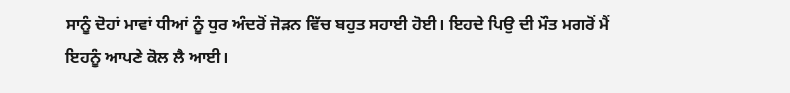ਸਾਨੂੰ ਦੋਹਾਂ ਮਾਵਾਂ ਧੀਆਂ ਨੂੰ ਧੁਰ ਅੰਦਰੋਂ ਜੋੜਨ ਵਿੱਚ ਬਹੁਤ ਸਹਾਈ ਹੋਈ। ਇਹਦੇ ਪਿਉ ਦੀ ਮੌਤ ਮਗਰੋਂ ਮੈਂ ਇਹਨੂੰ ਆਪਣੇ ਕੋਲ ਲੈ ਆਈ।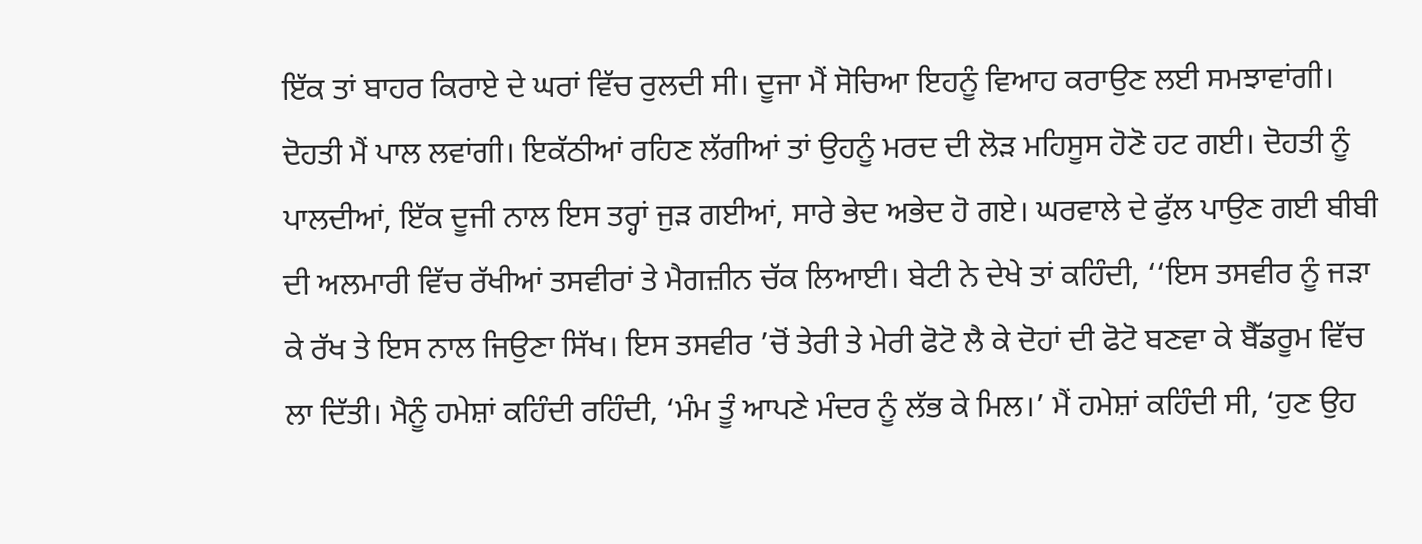ਇੱਕ ਤਾਂ ਬਾਹਰ ਕਿਰਾਏ ਦੇ ਘਰਾਂ ਵਿੱਚ ਰੁਲਦੀ ਸੀ। ਦੂਜਾ ਮੈਂ ਸੋਚਿਆ ਇਹਨੂੰ ਵਿਆਹ ਕਰਾਉਣ ਲਈ ਸਮਝਾਵਾਂਗੀ। ਦੋਹਤੀ ਮੈਂ ਪਾਲ ਲਵਾਂਗੀ। ਇਕੱਠੀਆਂ ਰਹਿਣ ਲੱਗੀਆਂ ਤਾਂ ਉਹਨੂੰ ਮਰਦ ਦੀ ਲੋੜ ਮਹਿਸੂਸ ਹੋਣੋ ਹਟ ਗਈ। ਦੋਹਤੀ ਨੂੰ ਪਾਲਦੀਆਂ, ਇੱਕ ਦੂਜੀ ਨਾਲ ਇਸ ਤਰ੍ਹਾਂ ਜੁੜ ਗਈਆਂ, ਸਾਰੇ ਭੇਦ ਅਭੇਦ ਹੋ ਗਏ। ਘਰਵਾਲੇ ਦੇ ਫੁੱਲ ਪਾਉਣ ਗਈ ਬੀਬੀ ਦੀ ਅਲਮਾਰੀ ਵਿੱਚ ਰੱਖੀਆਂ ਤਸਵੀਰਾਂ ਤੇ ਮੈਗਜ਼ੀਨ ਚੱਕ ਲਿਆਈ। ਬੇਟੀ ਨੇ ਦੇਖੇ ਤਾਂ ਕਹਿੰਦੀ, ‘‘ਇਸ ਤਸਵੀਰ ਨੂੰ ਜੜਾ ਕੇ ਰੱਖ ਤੇ ਇਸ ਨਾਲ ਜਿਉਣਾ ਸਿੱਖ। ਇਸ ਤਸਵੀਰ ’ਚੋਂ ਤੇਰੀ ਤੇ ਮੇਰੀ ਫੋਟੋ ਲੈ ਕੇ ਦੋਹਾਂ ਦੀ ਫੋਟੋ ਬਣਵਾ ਕੇ ਬੈੱਡਰੂਮ ਵਿੱਚ ਲਾ ਦਿੱਤੀ। ਮੈਨੂੰ ਹਮੇਸ਼ਾਂ ਕਹਿੰਦੀ ਰਹਿੰਦੀ, ‘ਮੰਮ ਤੂੰ ਆਪਣੇ ਮੰਦਰ ਨੂੰ ਲੱਭ ਕੇ ਮਿਲ।’ ਮੈਂ ਹਮੇਸ਼ਾਂ ਕਹਿੰਦੀ ਸੀ, ‘ਹੁਣ ਉਹ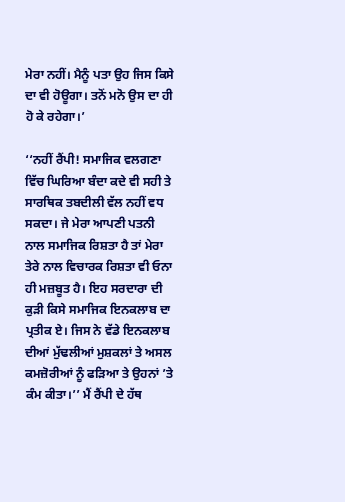ਮੇਰਾ ਨਹੀਂ। ਮੈਨੂੰ ਪਤਾ ਉਹ ਜਿਸ ਕਿਸੇ ਦਾ ਵੀ ਹੋਊਗਾ। ਤਨੋਂ ਮਨੋ ਉਸ ਦਾ ਹੀ ਹੋ ਕੇ ਰਹੇਗਾ।’

‘‘ਨਹੀਂ ਰੈਂਪੀ! ਸਮਾਜਿਕ ਵਲਗਣਾ ਵਿੱਚ ਘਿਰਿਆ ਬੰਦਾ ਕਦੇ ਵੀ ਸਹੀ ਤੇ ਸਾਰਥਿਕ ਤਬਦੀਲੀ ਵੱਲ ਨਹੀਂ ਵਧ ਸਕਦਾ। ਜੇ ਮੇਰਾ ਆਪਣੀ ਪਤਨੀ ਨਾਲ ਸਮਾਜਿਕ ਰਿਸ਼ਤਾ ਹੈ ਤਾਂ ਮੇਰਾ ਤੇਰੇ ਨਾਲ ਵਿਚਾਰਕ ਰਿਸ਼ਤਾ ਵੀ ਓਨਾ ਹੀ ਮਜ਼ਬੂਤ ਹੈ। ਇਹ ਸਰਦਾਰਾ ਦੀ ਕੁੜੀ ਕਿਸੇ ਸਮਾਜਿਕ ਇਨਕਲਾਬ ਦਾ ਪ੍ਰਤੀਕ ਏ। ਜਿਸ ਨੇ ਵੱਡੇ ਇਨਕਲਾਬ ਦੀਆਂ ਮੁੱਢਲੀਆਂ ਮੁਸ਼ਕਲਾਂ ਤੇ ਅਸਲ ਕਮਜ਼ੋਰੀਆਂ ਨੂੰ ਫੜਿਆ ਤੇ ਉਹਨਾਂ ’ਤੇ ਕੰਮ ਕੀਤਾ।’’ ਮੈਂ ਰੈਂਪੀ ਦੇ ਹੱਥ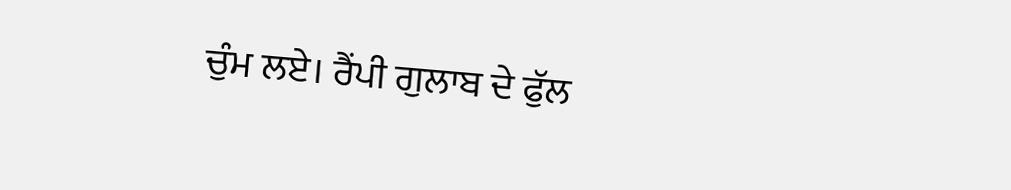ਚੁੰਮ ਲਏ। ਰੈਂਪੀ ਗੁਲਾਬ ਦੇ ਫੁੱਲ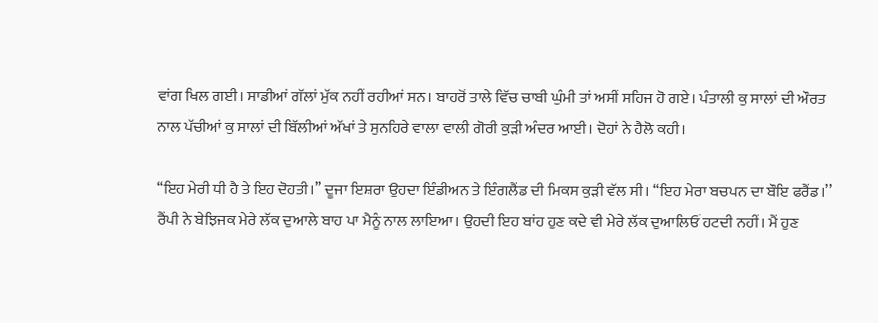ਵਾਂਗ ਖਿਲ ਗਈ। ਸਾਡੀਆਂ ਗੱਲਾਂ ਮੁੱਕ ਨਹੀਂ ਰਹੀਆਂ ਸਨ। ਬਾਹਰੋਂ ਤਾਲੇ ਵਿੱਚ ਚਾਬੀ ਘੁੰਮੀ ਤਾਂ ਅਸੀਂ ਸਹਿਜ ਹੋ ਗਏ। ਪੰਤਾਲੀ ਕੁ ਸਾਲਾਂ ਦੀ ਔਰਤ ਨਾਲ ਪੱਚੀਆਂ ਕੁ ਸਾਲਾਂ ਦੀ ਬਿੱਲੀਆਂ ਅੱਖਾਂ ਤੇ ਸੁਨਹਿਰੇ ਵਾਲਾ ਵਾਲੀ ਗੋਰੀ ਕੁੜੀ ਅੰਦਰ ਆਈ। ਦੋਹਾਂ ਨੇ ਹੈਲੋ ਕਹੀ।

‘‘ਇਹ ਮੇਰੀ ਧੀ ਹੈ ਤੇ ਇਹ ਦੋਹਤੀ।’’ ਦੂਜਾ ਇਸ਼ਰਾ ਉਹਦਾ ਇੰਡੀਅਨ ਤੇ ਇੰਗਲੈਂਡ ਦੀ ਮਿਕਸ ਕੁੜੀ ਵੱਲ ਸੀ। ‘‘ਇਹ ਮੇਰਾ ਬਚਪਨ ਦਾ ਬੌਇ ਫਰੈਂਡ।’’ ਰੈਂਪੀ ਨੇ ਬੇਝਿਜਕ ਮੇਰੇ ਲੱਕ ਦੁਆਲੇ ਬਾਹ ਪਾ ਮੈਨੂੰ ਨਾਲ ਲਾਇਆ। ਉਹਦੀ ਇਹ ਬਾਂਹ ਹੁਣ ਕਦੇ ਵੀ ਮੇਰੇ ਲੱਕ ਦੁਆਲਿਓਂ ਹਟਦੀ ਨਹੀਂ। ਮੈਂ ਹੁਣ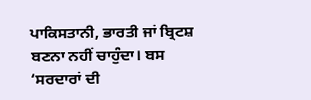ਪਾਕਿਸਤਾਨੀ, ਭਾਰਤੀ ਜਾਂ ਬ੍ਰਿਟਸ਼ ਬਣਨਾ ਨਹੀਂ ਚਾਹੁੰਦਾ। ਬਸ ‘ਸਰਦਾਰਾਂ ਦੀ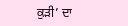ਕੁੜੀ’ ਦਾ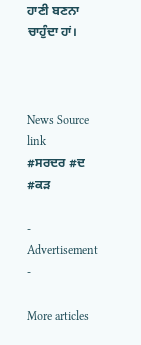ਹਾਣੀ ਬਣਨਾ ਚਾਹੁੰਦਾ ਹਾਂ।



News Source link
#ਸਰਦਰ #ਦ #ਕੜ

- Advertisement -

More articles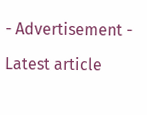- Advertisement -

Latest article